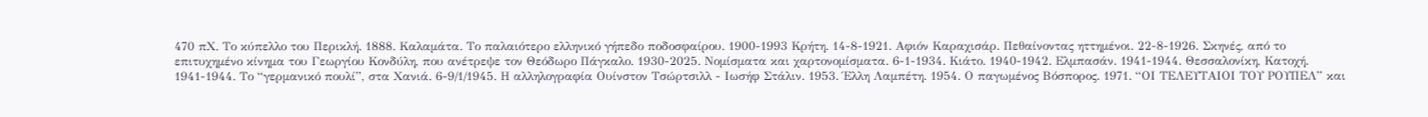470 πΧ. Το κύπελλο του Περικλή. 1888. Καλαμάτα. Το παλαιότερο ελληνικό γήπεδο ποδοσφαίρου. 1900-1993 Κρήτη. 14-8-1921. Αφιόν Καραχισάρ. Πεθαίνοντας ηττημένοι. 22-8-1926. Σκηνές, από το επιτυχημένο κίνημα του Γεωργίου Κονδύλη, που ανέτρεψε τον Θεόδωρο Πάγκαλο. 1930-2025. Νομίσματα και χαρτονομίσματα. 6-1-1934. Κιάτο. 1940-1942. Ελμπασάν. 1941-1944. Θεσσαλονίκη, Κατοχή. 1941-1944. Το “γερμανικό πουλί”, στα Χανιά. 6-9/1/1945. Η αλληλογραφία Ουίνστον Τσώρτσιλλ - Ιωσήφ Στάλιν. 1953. Έλλη Λαμπέτη. 1954. Ο παγωμένος Βόσπορος. 1971. “ΟΙ ΤΕΛΕΥΤΑΙΟΙ ΤΟΥ ΡΟΥΠΕΛ” και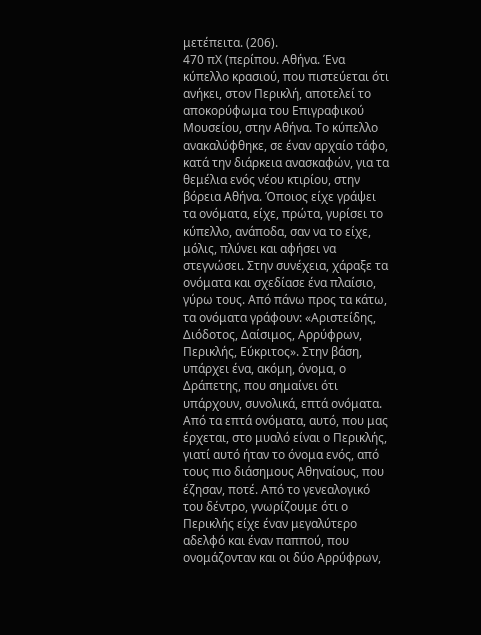μετέπειτα. (206).
470 πΧ (περίπου. Αθήνα. Ένα κύπελλο κρασιού, που πιστεύεται ότι ανήκει, στον Περικλή, αποτελεί το αποκορύφωμα του Επιγραφικού Μουσείου, στην Αθήνα. Το κύπελλο ανακαλύφθηκε, σε έναν αρχαίο τάφο, κατά την διάρκεια ανασκαφών, για τα θεμέλια ενός νέου κτιρίου, στην βόρεια Αθήνα. Όποιος είχε γράψει τα ονόματα, είχε, πρώτα, γυρίσει το κύπελλο, ανάποδα, σαν να το είχε, μόλις, πλύνει και αφήσει να στεγνώσει. Στην συνέχεια, χάραξε τα ονόματα και σχεδίασε ένα πλαίσιο, γύρω τους. Από πάνω προς τα κάτω, τα ονόματα γράφουν: «Αριστείδης, Διόδοτος, Δαίσιμος, Αρρύφρων, Περικλής, Εύκριτος». Στην βάση, υπάρχει ένα, ακόμη, όνομα, ο Δράπετης, που σημαίνει ότι υπάρχουν, συνολικά, επτά ονόματα. Από τα επτά ονόματα, αυτό, που μας έρχεται, στο μυαλό είναι ο Περικλής, γιατί αυτό ήταν το όνομα ενός, από τους πιο διάσημους Αθηναίους, που έζησαν, ποτέ. Από το γενεαλογικό του δέντρο, γνωρίζουμε ότι ο Περικλής είχε έναν μεγαλύτερο αδελφό και έναν παππού, που ονομάζονταν και οι δύο Αρρύφρων,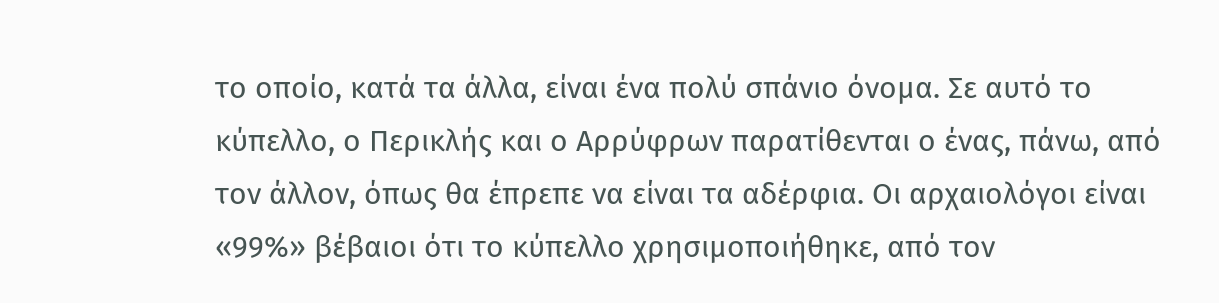το οποίο, κατά τα άλλα, είναι ένα πολύ σπάνιο όνομα. Σε αυτό το κύπελλο, ο Περικλής και ο Αρρύφρων παρατίθενται ο ένας, πάνω, από τον άλλον, όπως θα έπρεπε να είναι τα αδέρφια. Οι αρχαιολόγοι είναι «99%» βέβαιοι ότι το κύπελλο χρησιμοποιήθηκε, από τον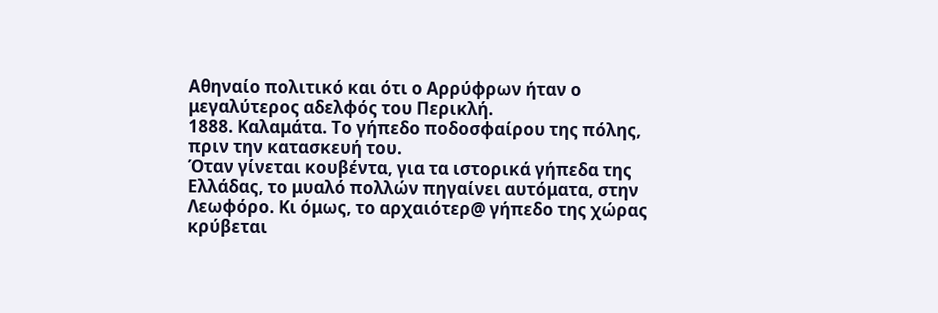Αθηναίο πολιτικό και ότι ο Αρρύφρων ήταν ο μεγαλύτερος αδελφός του Περικλή.
1888. Καλαμάτα. Το γήπεδο ποδοσφαίρου της πόλης, πριν την κατασκευή του.
Όταν γίνεται κουβέντα, για τα ιστορικά γήπεδα της Ελλάδας, το μυαλό πολλών πηγαίνει αυτόματα, στην Λεωφόρο. Κι όμως, το αρχαιότερ@ γήπεδο της χώρας κρύβεται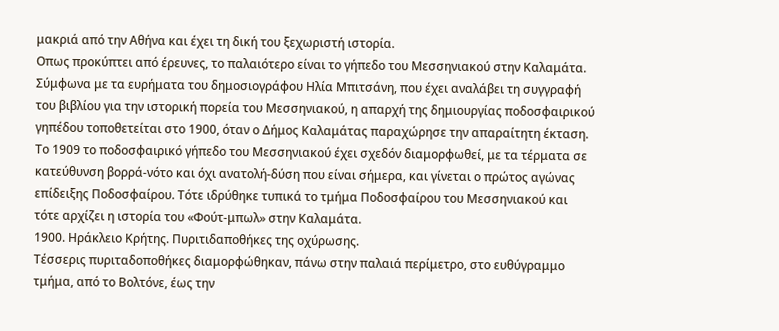μακριά από την Αθήνα και έχει τη δική του ξεχωριστή ιστορία.
Οπως προκύπτει από έρευνες, το παλαιότερο είναι το γήπεδο του Μεσσηνιακού στην Καλαμάτα. Σύμφωνα με τα ευρήματα του δημοσιογράφου Ηλία Μπιτσάνη, που έχει αναλάβει τη συγγραφή του βιβλίου για την ιστορική πορεία του Μεσσηνιακού, η απαρχή της δημιουργίας ποδοσφαιρικού γηπέδου τοποθετείται στο 1900, όταν ο Δήμος Καλαμάτας παραχώρησε την απαραίτητη έκταση.
Το 1909 το ποδοσφαιρικό γήπεδο του Μεσσηνιακού έχει σχεδόν διαμορφωθεί, με τα τέρματα σε κατεύθυνση βορρά-νότο και όχι ανατολή-δύση που είναι σήμερα, και γίνεται ο πρώτος αγώνας επίδειξης Ποδοσφαίρου. Τότε ιδρύθηκε τυπικά το τμήμα Ποδοσφαίρου του Μεσσηνιακού και τότε αρχίζει η ιστορία του «Φούτ-μπωλ» στην Καλαμάτα.
1900. Ηράκλειο Κρήτης. Πυριτιδαποθήκες της οχύρωσης.
Τέσσερις πυριταδοποθήκες διαμορφώθηκαν, πάνω στην παλαιά περίμετρο, στο ευθύγραμμο τμήμα, από το Βολτόνε, έως την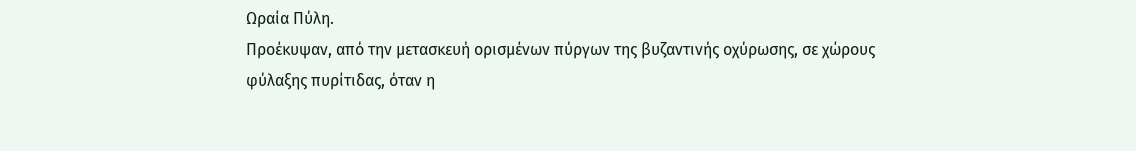Ωραία Πύλη.
Προέκυψαν, από την μετασκευή ορισμένων πύργων της βυζαντινής οχύρωσης, σε χώρους φύλαξης πυρίτιδας, όταν η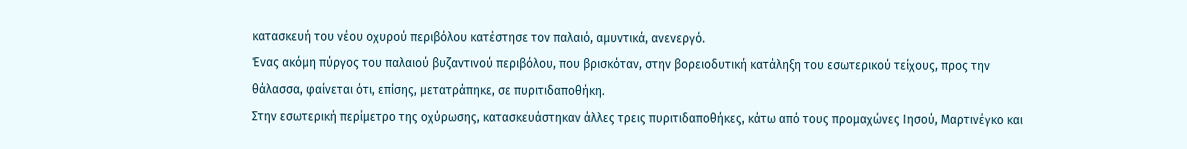κατασκευή του νέου οχυρού περιβόλου κατέστησε τον παλαιό, αμυντικά, ανενεργό.
Ένας ακόμη πύργος του παλαιού βυζαντινού περιβόλου, που βρισκόταν, στην βορειοδυτική κατάληξη του εσωτερικού τείχους, προς την θάλασσα, φαίνεται ότι, επίσης, μετατράπηκε, σε πυριτιδαποθήκη.
Στην εσωτερική περίμετρο της οχύρωσης, κατασκευάστηκαν άλλες τρεις πυριτιδαποθήκες, κάτω από τους προμαχώνες Ιησού, Μαρτινέγκο και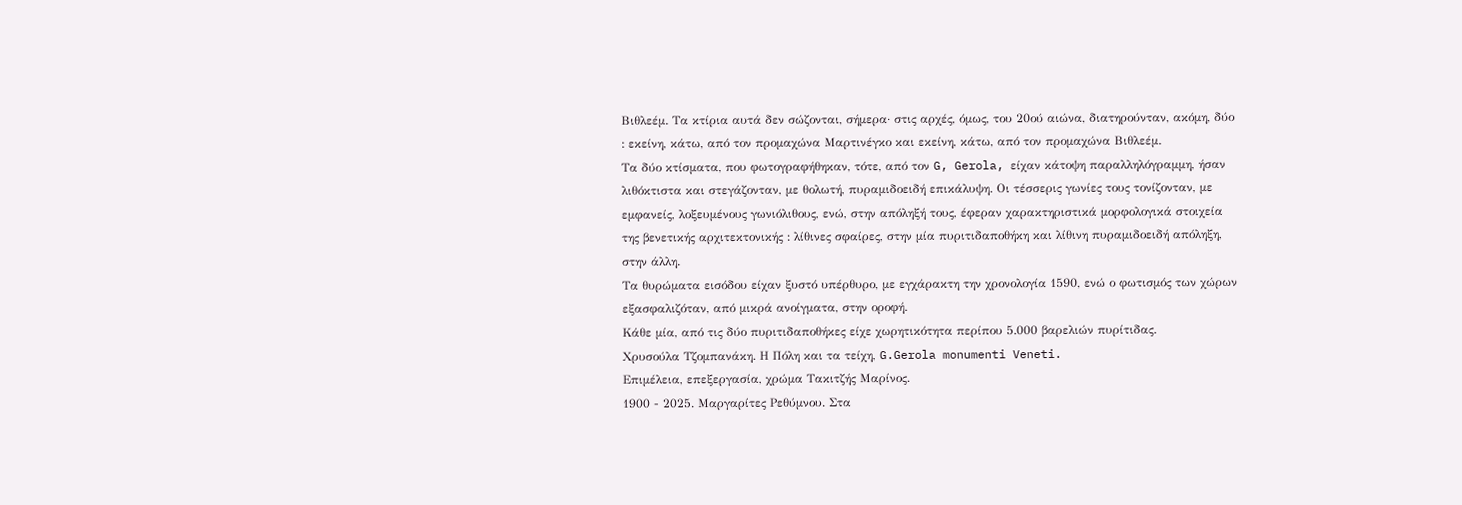Βιθλεέμ. Τα κτίρια αυτά δεν σώζονται, σήμερα· στις αρχές, όμως, του 20ού αιώνα, διατηρούνταν, ακόμη, δύο : εκείνη, κάτω, από τον προμαχώνα Μαρτινέγκο και εκείνη, κάτω, από τον προμαχώνα Βιθλεέμ.
Τα δύο κτίσματα, που φωτογραφήθηκαν, τότε, από τον G, Gerola, είχαν κάτοψη παραλληλόγραμμη, ήσαν λιθόκτιστα και στεγάζονταν, με θολωτή, πυραμιδοειδή επικάλυψη. Οι τέσσερις γωνίες τους τονίζονταν, με εμφανείς, λοξευμένους γωνιόλιθους, ενώ, στην απόληξή τους, έφεραν χαρακτηριστικά μορφολογικά στοιχεία της βενετικής αρχιτεκτονικής : λίθινες σφαίρες, στην μία πυριτιδαποθήκη και λίθινη πυραμιδοειδή απόληξη, στην άλλη.
Τα θυρώματα εισόδου είχαν ξυστό υπέρθυρο, με εγχάρακτη την χρονολογία 1590, ενώ ο φωτισμός των χώρων εξασφαλιζόταν, από μικρά ανοίγματα, στην οροφή.
Κάθε μία, από τις δύο πυριτιδαποθήκες είχε χωρητικότητα περίπου 5.000 βαρελιών πυρίτιδας.
Χρυσούλα Τζομπανάκη. Η Πόλη και τα τείχη, G.Gerola monumenti Veneti.
Επιμέλεια, επεξεργασία, χρώμα Τακιτζής Μαρίνος.
1900 - 2025. Μαργαρίτες Ρεθύμνου. Στα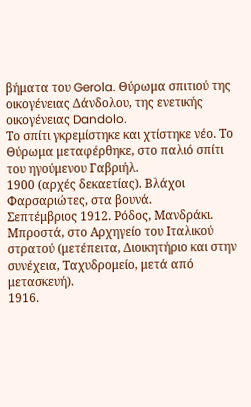βήματα του Gerola. Θύρωμα σπιτιού της οικογένειας Δάνδολου, της ενετικής οικογένειας Dandolo.
Το σπίτι γκρεμίστηκε και χτίστηκε νέο. Το Θύρωμα μεταφέρθηκε, στο παλιό σπίτι του ηγούμενου Γαβριήλ.
1900 (αρχές δεκαετίας). Βλάχοι Φαρσαριώτες, στα βουνά.
Σεπτέμβριος 1912. Ρόδος, Μανδράκι. Μπροστά, στο Αρχηγείο του Ιταλικού στρατού (μετέπειτα, Διοικητήριο και στην συνέχεια, Ταχυδρομείο, μετά από μετασκευή).
1916.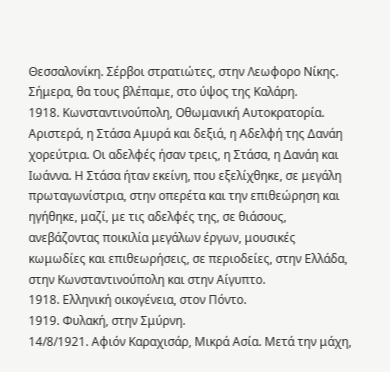Θεσσαλονίκη. Σέρβοι στρατιώτες, στην Λεωφορο Νίκης. Σήμερα, θα τους βλέπαμε, στο ύψος της Καλάρη.
1918. Κωνσταντινούπολη, Οθωμανική Αυτοκρατορία. Αριστερά, η Στάσα Αμυρά και δεξιά, η Αδελφή της Δανάη χορεύτρια. Οι αδελφές ήσαν τρεις, η Στάσα, η Δανάη και Ιωάννα. Η Στάσα ήταν εκείνη, που εξελίχθηκε, σε μεγάλη πρωταγωνίστρια, στην οπερέτα και την επιθεώρηση και ηγήθηκε, μαζί, με τις αδελφές της, σε θιάσους, ανεβάζοντας ποικιλία μεγάλων έργων, μουσικές κωμωδίες και επιθεωρήσεις, σε περιοδείες, στην Ελλάδα, στην Κωνσταντινούπολη και στην Αίγυπτο.
1918. Ελληνική οικογένεια, στον Πόντο.
1919. Φυλακή, στην Σμύρνη.
14/8/1921. Αφιόν Καραχισάρ, Μικρά Ασία. Μετά την μάχη,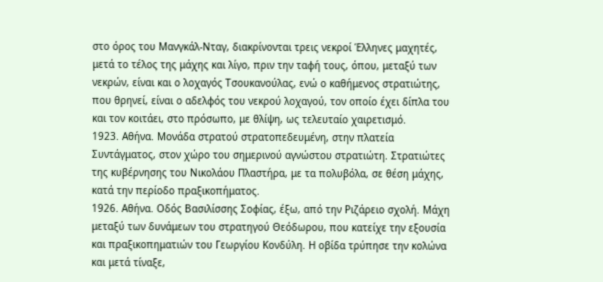στο όρος του Μανγκάλ-Νταγ, διακρίνονται τρεις νεκροί Έλληνες μαχητές, μετά το τέλος της μάχης και λίγο, πριν την ταφή τους, όπου, μεταξύ των νεκρών, είναι και ο λοχαγός Τσουκανούλας, ενώ ο καθήμενος στρατιώτης, που θρηνεί, είναι ο αδελφός του νεκρού λοχαγού, τον οποίο έχει δίπλα του και τον κοιτάει, στο πρόσωπο, με θλίψη, ως τελευταίο χαιρετισμό.
1923. Αθήνα. Μονάδα στρατού στρατοπεδευμένη, στην πλατεία Συντάγματος, στον χώρο του σημερινού αγνώστου στρατιώτη. Στρατιώτες της κυβέρνησης του Νικολάου Πλαστήρα, με τα πολυβόλα, σε θέση μάχης, κατά την περίοδο πραξικοπήματος.
1926. Αθήνα. Οδός Βασιλίσσης Σοφίας, έξω, από την Ριζάρειο σχολή. Μάχη μεταξύ των δυνάμεων του στρατηγού Θεόδωρου, που κατείχε την εξουσία και πραξικοπηματιών του Γεωργίου Κονδύλη. Η οβίδα τρύπησε την κολώνα και μετά τίναξε,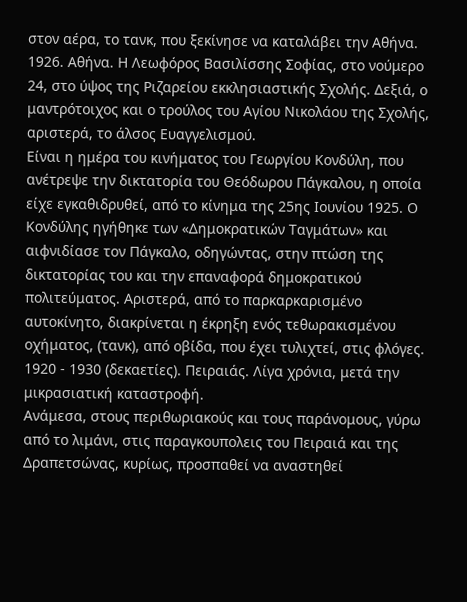στον αέρα, το τανκ, που ξεκίνησε να καταλάβει την Αθήνα.
1926. Αθήνα. Η Λεωφόρος Βασιλίσσης Σοφίας, στο νούμερο 24, στο ύψος της Ριζαρείου εκκλησιαστικής Σχολής. Δεξιά, ο μαντρότοιχος και ο τρούλος του Αγίου Νικολάου της Σχολής, αριστερά, το άλσος Ευαγγελισμού.
Είναι η ημέρα του κινήματος του Γεωργίου Κονδύλη, που ανέτρεψε την δικτατορία του Θεόδωρου Πάγκαλου, η οποία είχε εγκαθιδρυθεί, από το κίνημα της 25ης Ιουνίου 1925. Ο Κονδύλης ηγήθηκε των «Δημοκρατικών Ταγμάτων» και αιφνιδίασε τον Πάγκαλο, οδηγώντας, στην πτώση της δικτατορίας του και την επαναφορά δημοκρατικού πολιτεύματος. Αριστερά, από το παρκαρκαρισμένο αυτοκίνητο, διακρίνεται η έκρηξη ενός τεθωρακισμένου οχήματος, (τανκ), από οβίδα, που έχει τυλιχτεί, στις φλόγες.
1920 - 1930 (δεκαετίες). Πειραιάς. Λίγα χρόνια, μετά την μικρασιατική καταστροφή.
Ανάμεσα, στους περιθωριακούς και τους παράνομους, γύρω από το λιμάνι, στις παραγκουπολεις του Πειραιά και της Δραπετσώνας, κυρίως, προσπαθεί να αναστηθεί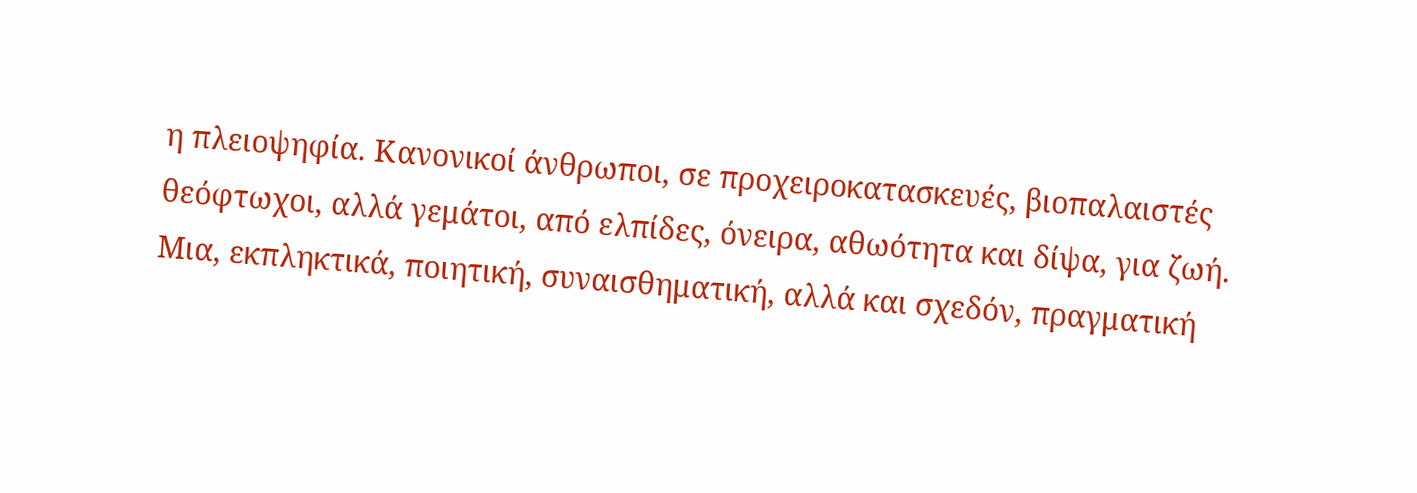η πλειοψηφία. Κανονικοί άνθρωποι, σε προχειροκατασκευές, βιοπαλαιστές θεόφτωχοι, αλλά γεμάτοι, από ελπίδες, όνειρα, αθωότητα και δίψα, για ζωή.
Μια, εκπληκτικά, ποιητική, συναισθηματική, αλλά και σχεδόν, πραγματική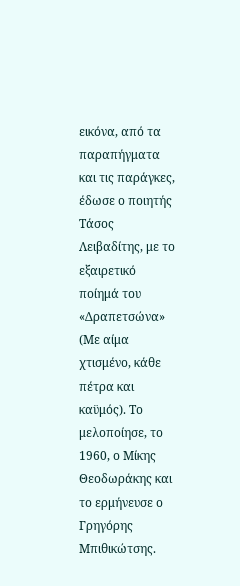εικόνα, από τα παραπήγματα και τις παράγκες, έδωσε ο ποιητής Τάσος Λειβαδίτης, με το εξαιρετικό ποίημά του «Δραπετσώνα» (Με αίμα χτισμένο, κάθε πέτρα και καϋμός). Το μελοποίησε, το 1960, ο Μίκης Θεοδωράκης και το ερμήνευσε ο Γρηγόρης Μπιθικώτσης.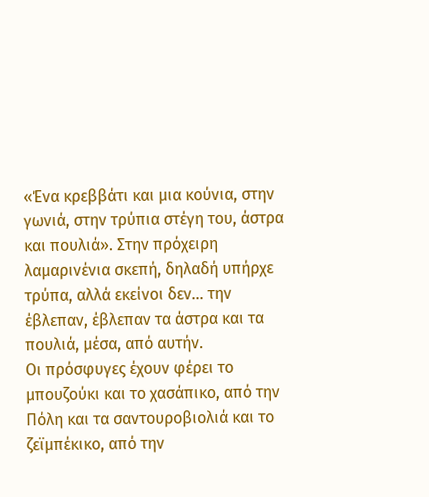«Ένα κρεββάτι και μια κούνια, στην γωνιά, στην τρύπια στέγη του, άστρα και πουλιά». Στην πρόχειρη λαμαρινένια σκεπή, δηλαδή υπήρχε τρύπα, αλλά εκείνοι δεν… την έβλεπαν, έβλεπαν τα άστρα και τα πουλιά, μέσα, από αυτήν.
Οι πρόσφυγες έχουν φέρει το μπουζούκι και το χασάπικο, από την Πόλη και τα σαντουροβιολιά και το ζεϊμπέκικο, από την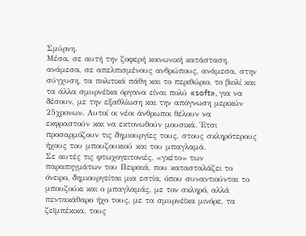Σμύρνη.
Μέσα, σε αυτή την ζοφερή κοινωνική κατάσταση, ανάμεσα, σε απελπισμένους ανθρώπους, ανάμεσα, στην σύγχυση, τα πολιτικά πάθη και το περιθώριο, το βιολί και τα άλλα σμυρνέϊκα όργανα είναι πολύ «soft», για να δέσουν, με την εξαθλίωση και την απόγνωση μερικών 25χρονων. Αυτοί οι νέοι άνθρωποι θέλουν να εκφραστούν και να εκτονωθούν μουσικά. Έτσι προσαρμόζουν τις δημιουργίες τους, στους σκληρότερους ήχους του μπουζουκιού και του μπαγλαμά.
Σε αυτές τις φτωχογειτονιές, «γκέτο» των παραπηγμάτων του Πειραιά, που κατασταλάζει το όνειρο, δημιουργείται μια εστία, όπου συναντιούνται το μπουζούκι και ο μπαγλαμάς, με τον σκληρό, αλλά πεντακάθαρο ήχο τους, με τα σμυρνέϊκα μινόρε, τα ζεϊμπέκικα, τους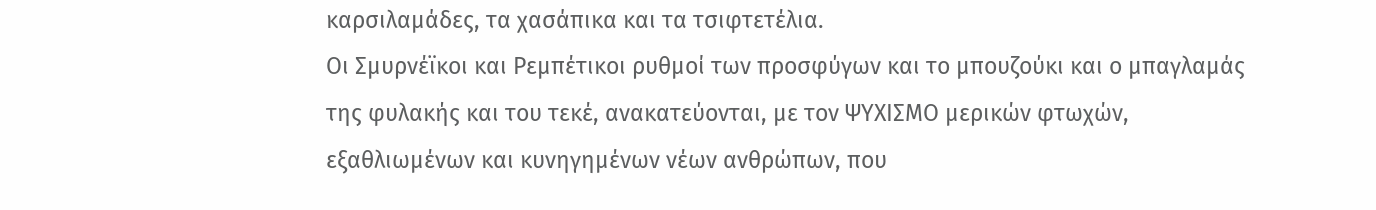καρσιλαμάδες, τα χασάπικα και τα τσιφτετέλια.
Οι Σμυρνέϊκοι και Ρεμπέτικοι ρυθμοί των προσφύγων και το μπουζούκι και ο μπαγλαμάς της φυλακής και του τεκέ, ανακατεύονται, με τον ΨΥΧΙΣΜΟ μερικών φτωχών, εξαθλιωμένων και κυνηγημένων νέων ανθρώπων, που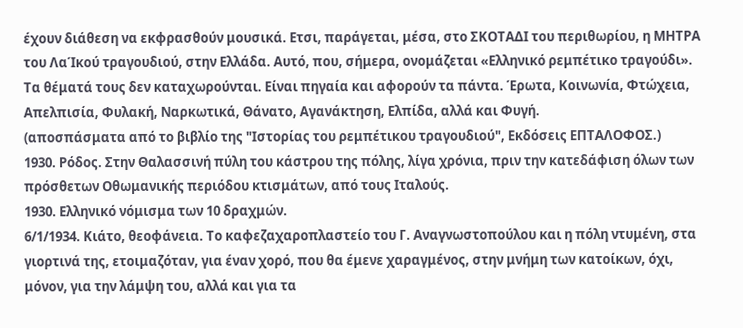έχουν διάθεση να εκφρασθούν μουσικά. Ετσι, παράγεται, μέσα, στο ΣΚΟΤΑΔΙ του περιθωρίου, η ΜΗΤΡΑ του ΛαΊκού τραγουδιού, στην Ελλάδα. Αυτό, που, σήμερα, ονομάζεται «Ελληνικό ρεμπέτικο τραγούδι».
Τα θέματά τους δεν καταχωρούνται. Είναι πηγαία και αφορούν τα πάντα. Έρωτα, Κοινωνία, Φτώχεια, Απελπισία, Φυλακή, Ναρκωτικά, Θάνατο, Αγανάκτηση, Ελπίδα, αλλά και Φυγή.
(αποσπάσματα από το βιβλίο της "Ιστορίας του ρεμπέτικου τραγουδιού", Εκδόσεις ΕΠΤΑΛΟΦΟΣ.)
1930. Ρόδος. Στην Θαλασσινή πύλη του κάστρου της πόλης, λίγα χρόνια, πριν την κατεδάφιση όλων των πρόσθετων Οθωμανικής περιόδου κτισμάτων, από τους Ιταλούς.
1930. Ελληνικό νόμισμα των 10 δραχμών.
6/1/1934. Κιάτο, θεοφάνεια. Το καφεζαχαροπλαστείο του Γ. Αναγνωστοπούλου και η πόλη ντυμένη, στα γιορτινά της, ετοιμαζόταν, για έναν χορό, που θα έμενε χαραγμένος, στην μνήμη των κατοίκων, όχι, μόνον, για την λάμψη του, αλλά και για τα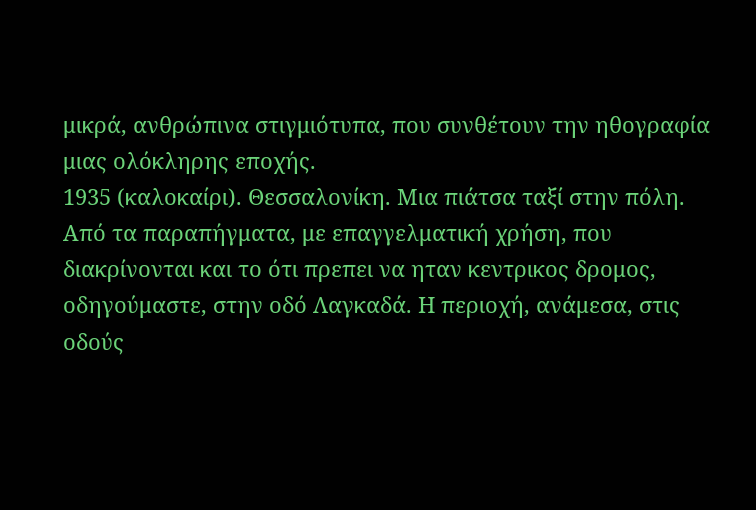μικρά, ανθρώπινα στιγμιότυπα, που συνθέτουν την ηθογραφία μιας ολόκληρης εποχής.
1935 (καλοκαίρι). Θεσσαλονίκη. Μια πιάτσα ταξί στην πόλη. Από τα παραπήγματα, με επαγγελματική χρήση, που διακρίνονται και το ότι πρεπει να ηταν κεντρικος δρομος, οδηγούμαστε, στην οδό Λαγκαδά. Η περιοχή, ανάμεσα, στις οδούς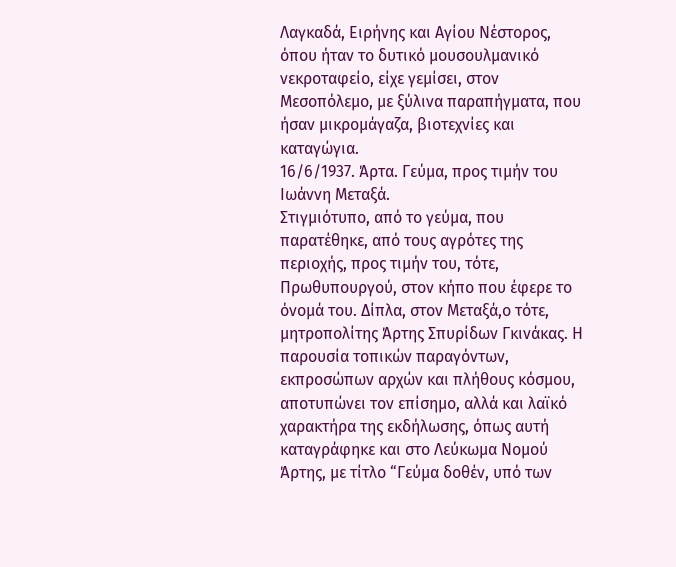Λαγκαδά, Ειρήνης και Αγίου Νέστορος, όπου ήταν το δυτικό μουσουλμανικό νεκροταφείο, είχε γεμίσει, στον Μεσοπόλεμο, με ξύλινα παραπήγματα, που ήσαν μικρομάγαζα, βιοτεχνίες και καταγώγια.
16/6/1937. Άρτα. Γεύμα, προς τιμήν του Ιωάννη Μεταξά.
Στιγμιότυπο, από το γεύμα, που παρατέθηκε, από τους αγρότες της περιοχής, προς τιμήν του, τότε, Πρωθυπουργού, στον κήπο που έφερε το όνομά του. Δίπλα, στον Μεταξά,ο τότε, μητροπολίτης Άρτης Σπυρίδων Γκινάκας. Η παρουσία τοπικών παραγόντων, εκπροσώπων αρχών και πλήθους κόσμου, αποτυπώνει τον επίσημο, αλλά και λαϊκό χαρακτήρα της εκδήλωσης, όπως αυτή καταγράφηκε και στο Λεύκωμα Νομού Άρτης, με τίτλο “Γεύμα δοθέν, υπό των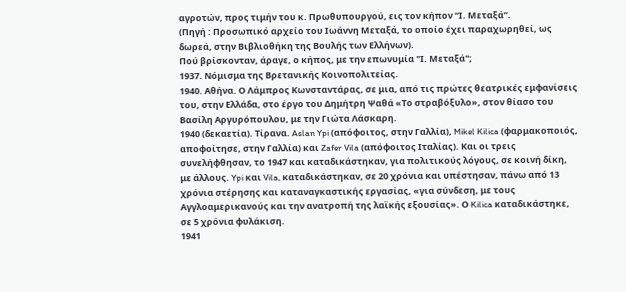αγροτών, προς τιμήν του κ. Πρωθυπουργού, εις τον κήπον “Ι. Μεταξά”.
(Πηγή : Προσωπικό αρχείο του Ιωάννη Μεταξά, το οποίο έχει παραχωρηθεί, ως δωρεά, στην Βιβλιοθήκη της Βουλής των Ελλήνων).
Πού βρίσκονταν, άραγε, ο κήπος, με την επωνυμία "Ι. Μεταξά";
1937. Νόμισμα της Βρετανικής Κοινοπολιτείας.
1940. Αθήνα. Ο Λάμπρος Κωνσταντάρας, σε μια, από τις πρώτες θεατρικές εμφανίσεις του, στην Ελλάδα, στο έργο του Δημήτρη Ψαθά «Το στραβόξυλο», στον θίασο του Βασίλη Αργυρόπουλου, με την Γιώτα Λάσκαρη.
1940 (δεκαετία). Τίρανα. Aslan Ypi (απόφοιτος, στην Γαλλία), Mikel Kilica (φαρμακοποιός, αποφοίτησε, στην Γαλλία) και Zafer Vila (απόφοιτος Ιταλίας). Και οι τρεις συνελήφθησαν, το 1947 και καταδικάστηκαν, για πολιτικούς λόγους, σε κοινή δίκη, με άλλους. Ypi και Vila, καταδικάστηκαν, σε 20 χρόνια και υπέστησαν, πάνω από 13 χρόνια στέρησης και καταναγκαστικής εργασίας, «για σύνδεση, με τους Αγγλοαμερικανούς και την ανατροπή της λαϊκής εξουσίας». Ο Kilica καταδικάστηκε, σε 5 χρόνια φυλάκιση.
1941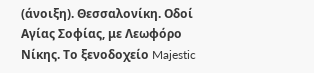(άνοιξη). Θεσσαλονίκη. Οδοί Αγίας Σοφίας, με Λεωφόρο Νίκης. Το ξενοδοχείο Majestic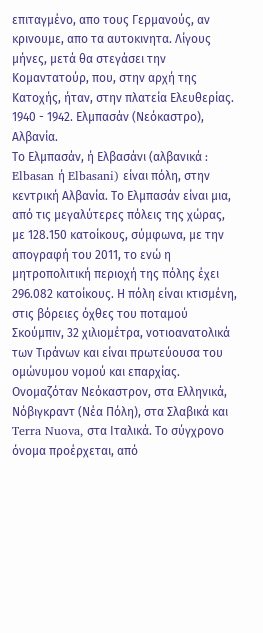επιταγμένο, απο τους Γερμανούς, αν κρινουμε, απο τα αυτοκινητα. Λίγους μήνες, μετά θα στεγάσει την Κομαντατούρ, που, στην αρχή της Κατοχής, ήταν, στην πλατεία Ελευθερίας.
1940 - 1942. Ελμπασάν (Νεόκαστρο), Αλβανία.
Το Ελμπασάν, ή Ελβασάνι (αλβανικά : Elbasan ή Elbasani) είναι πόλη, στην κεντρική Αλβανία. Το Ελμπασάν είναι μια, από τις μεγαλύτερες πόλεις της χώρας, με 128.150 κατοίκους, σύμφωνα, με την απογραφή του 2011, το ενώ η μητροπολιτική περιοχή της πόλης έχει 296.082 κατοίκους. Η πόλη είναι κτισμένη, στις βόρειες όχθες του ποταμού Σκούμπιν, 32 χιλιομέτρα, νοτιοανατολικά των Τιράνων και είναι πρωτεύουσα του ομώνυμου νομού και επαρχίας. Ονομαζόταν Νεόκαστρον, στα Ελληνικά, Νόβιγκραντ (Νέα Πόλη), στα Σλαβικά και Terra Nuova, στα Ιταλικά. Το σύγχρονο όνομα προέρχεται, από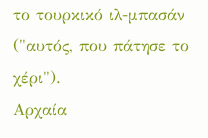το τουρκικό ιλ-μπασάν ("αυτός, που πάτησε το χέρι").
Αρχαία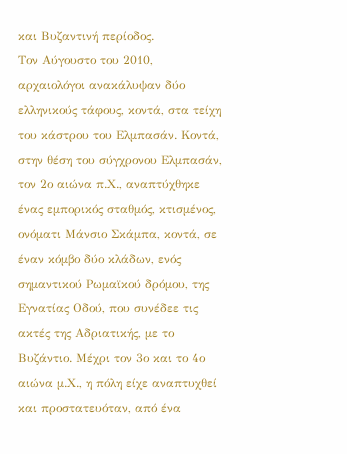και Βυζαντινή περίοδος.
Τον Αύγουστο του 2010, αρχαιολόγοι ανακάλυψαν δύο ελληνικούς τάφους, κοντά, στα τείχη του κάστρου του Ελμπασάν. Κοντά, στην θέση του σύγχρονου Ελμπασάν, τον 2ο αιώνα π.Χ., αναπτύχθηκε ένας εμπορικός σταθμός, κτισμένος, ονόματι Μάνσιο Σκάμπα, κοντά, σε έναν κόμβο δύο κλάδων, ενός σημαντικού Ρωμαϊκού δρόμου, της Εγνατίας Οδού, που συνέδεε τις ακτές της Αδριατικής, με το Βυζάντιο. Μέχρι τον 3ο και το 4ο αιώνα μ.Χ., η πόλη είχε αναπτυχθεί και προστατευόταν, από ένα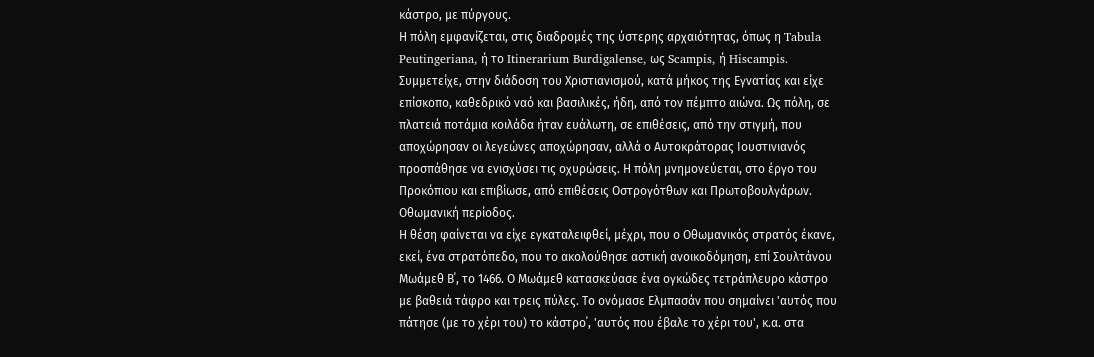κάστρο, με πύργους.
Η πόλη εμφανίζεται, στις διαδρομές της ύστερης αρχαιότητας, όπως η Tabula Peutingeriana, ή το Itinerarium Burdigalense, ως Scampis, ή Hiscampis.
Συμμετείχε, στην διάδοση του Χριστιανισμού, κατά μήκος της Εγνατίας και είχε επίσκοπο, καθεδρικό ναό και βασιλικές, ήδη, από τον πέμπτο αιώνα. Ως πόλη, σε πλατειά ποτάμια κοιλάδα ήταν ευάλωτη, σε επιθέσεις, από την στιγμή, που αποχώρησαν οι λεγεώνες αποχώρησαν, αλλά ο Αυτοκράτορας Ιουστινιανός προσπάθησε να ενισχύσει τις οχυρώσεις. Η πόλη μνημονεύεται, στο έργο του Προκόπιου και επιβίωσε, από επιθέσεις Οστρογότθων και Πρωτοβουλγάρων.
Οθωμανική περίοδος.
Η θέση φαίνεται να είχε εγκαταλειφθεί, μέχρι, που ο Οθωμανικός στρατός έκανε, εκεί, ένα στρατόπεδο, που το ακολούθησε αστική ανοικοδόμηση, επί Σουλτάνου Μωάμεθ Β΄, το 1466. Ο Μωάμεθ κατασκεύασε ένα ογκώδες τετράπλευρο κάστρο με βαθειά τάφρο και τρεις πύλες. Το ονόμασε Ελμπασάν που σημαίνει 'αυτός που πάτησε (με το χέρι του) το κάστρο΄, 'αυτός που έβαλε το χέρι του', κ.α. στα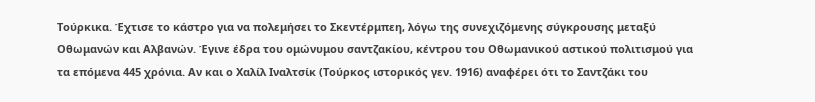Τούρκικα. Έχτισε το κάστρο για να πολεμήσει το Σκεντέρμπεη, λόγω της συνεχιζόμενης σύγκρουσης μεταξύ Οθωμανών και Αλβανών. Έγινε έδρα του ομώνυμου σαντζακίου, κέντρου του Οθωμανικού αστικού πολιτισμού για τα επόμενα 445 χρόνια. Αν και ο Χαλίλ Ιναλτσίκ (Τούρκος ιστορικός γεν. 1916) αναφέρει ότι το Σαντζάκι του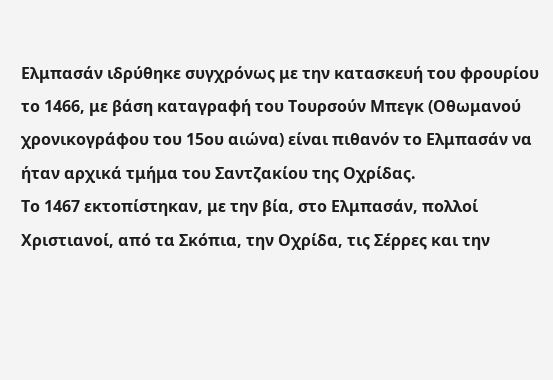Ελμπασάν ιδρύθηκε συγχρόνως με την κατασκευή του φρουρίου το 1466, με βάση καταγραφή του Τουρσούν Μπεγκ (Οθωμανού χρονικογράφου του 15ου αιώνα) είναι πιθανόν το Ελμπασάν να ήταν αρχικά τμήμα του Σαντζακίου της Οχρίδας.
Το 1467 εκτοπίστηκαν, με την βία, στο Ελμπασάν, πολλοί Χριστιανοί, από τα Σκόπια, την Οχρίδα, τις Σέρρες και την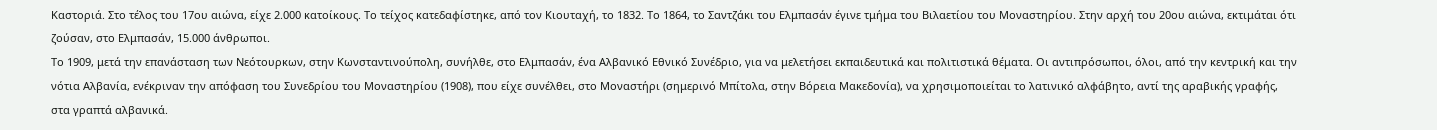Καστοριά. Στο τέλος του 17ου αιώνα, είχε 2.000 κατοίκους. Το τείχος κατεδαφίστηκε, από τον Κιουταχή, το 1832. Το 1864, το Σαντζάκι του Ελμπασάν έγινε τμήμα του Βιλαετίου του Μοναστηρίου. Στην αρχή του 20ου αιώνα, εκτιμάται ότι ζούσαν, στο Ελμπασάν, 15.000 άνθρωποι.
Το 1909, μετά την επανάσταση των Νεότουρκων, στην Κωνσταντινούπολη, συνήλθε, στο Ελμπασάν, ένα Αλβανικό Εθνικό Συνέδριο, για να μελετήσει εκπαιδευτικά και πολιτιστικά θέματα. Οι αντιπρόσωποι, όλοι, από την κεντρική και την νότια Αλβανία, ενέκριναν την απόφαση του Συνεδρίου του Μοναστηρίου (1908), που είχε συνέλθει, στο Μοναστήρι (σημερινό Μπίτολα, στην Βόρεια Μακεδονία), να χρησιμοποιείται το λατινικό αλφάβητο, αντί της αραβικής γραφής, στα γραπτά αλβανικά.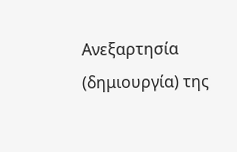Ανεξαρτησία (δημιουργία) της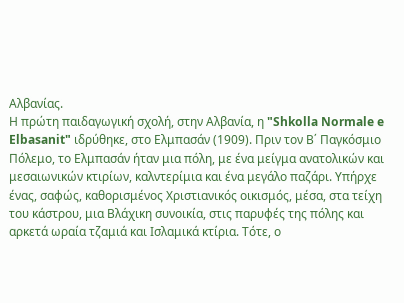Αλβανίας.
Η πρώτη παιδαγωγική σχολή, στην Αλβανία, η "Shkolla Normale e Elbasanit" ιδρύθηκε, στο Ελμπασάν (1909). Πριν τον Β΄ Παγκόσμιο Πόλεμο, το Ελμπασάν ήταν μια πόλη, με ένα μείγμα ανατολικών και μεσαιωνικών κτιρίων, καλντερίμια και ένα μεγάλο παζάρι. Υπήρχε ένας, σαφώς, καθορισμένος Χριστιανικός οικισμός, μέσα, στα τείχη του κάστρου, μια Βλάχικη συνοικία, στις παρυφές της πόλης και αρκετά ωραία τζαμιά και Ισλαμικά κτίρια. Τότε, ο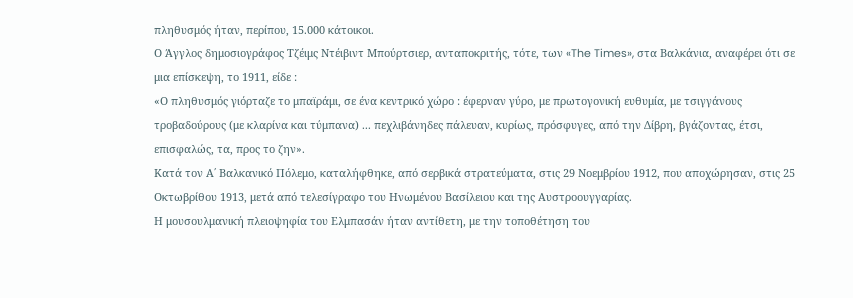πληθυσμός ήταν, περίπου, 15.000 κάτοικοι.
Ο Άγγλος δημοσιογράφος Τζέιμς Ντέιβιντ Μπούρτσιερ, ανταποκριτής, τότε, των «The Times», στα Βαλκάνια, αναφέρει ότι σε μια επίσκεψη, το 1911, είδε :
«Ο πληθυσμός γιόρταζε το μπαϊράμι, σε ένα κεντρικό χώρο : έφερναν γύρο, με πρωτογονική ευθυμία, με τσιγγάνους τροβαδούρους (με κλαρίνα και τύμπανα) ... πεχλιβάνηδες πάλευαν, κυρίως, πρόσφυγες, από την Δίβρη, βγάζοντας, έτσι, επισφαλώς, τα, προς το ζην».
Κατά τον Α΄ Βαλκανικό Πόλεμο, καταλήφθηκε, από σερβικά στρατεύματα, στις 29 Νοεμβρίου 1912, που αποχώρησαν, στις 25 Οκτωβρίθου 1913, μετά από τελεσίγραφο του Ηνωμένου Βασίλειου και της Αυστροουγγαρίας.
Η μουσουλμανική πλειοψηφία του Ελμπασάν ήταν αντίθετη, με την τοποθέτηση του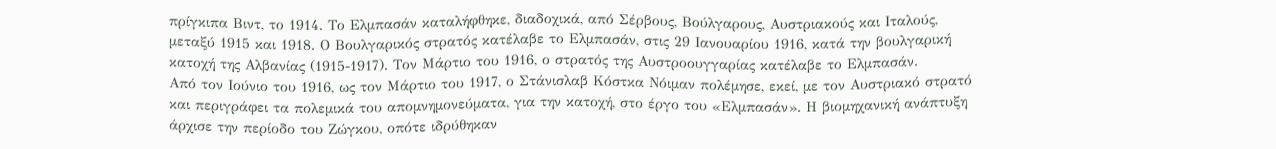πρίγκιπα Βιντ, το 1914. Το Ελμπασάν καταλήφθηκε, διαδοχικά, από Σέρβους, Βούλγαρους, Αυστριακούς και Ιταλούς, μεταξύ 1915 και 1918. Ο Βουλγαρικός στρατός κατέλαβε το Ελμπασάν, στις 29 Ιανουαρίου 1916, κατά την βουλγαρική κατοχή της Αλβανίας (1915-1917). Τον Μάρτιο του 1916, ο στρατός της Αυστροουγγαρίας κατέλαβε το Ελμπασάν.
Από τον Ιούνιο του 1916, ως τον Μάρτιο του 1917, ο Στάνισλαβ Κόστκα Νόιμαν πολέμησε, εκεί, με τον Αυστριακό στρατό και περιγράφει τα πολεμικά του απομνημονεύματα, για την κατοχή, στο έργο του «Ελμπασάν». Η βιομηχανική ανάπτυξη άρχισε την περίοδο του Ζώγκου, οπότε ιδρύθηκαν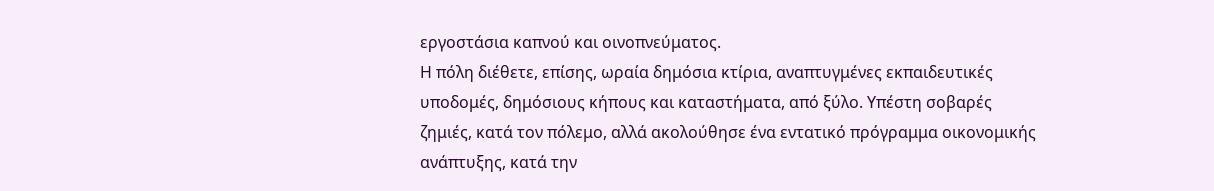εργοστάσια καπνού και οινοπνεύματος.
Η πόλη διέθετε, επίσης, ωραία δημόσια κτίρια, αναπτυγμένες εκπαιδευτικές υποδομές, δημόσιους κήπους και καταστήματα, από ξύλο. Υπέστη σοβαρές ζημιές, κατά τον πόλεμο, αλλά ακολούθησε ένα εντατικό πρόγραμμα οικονομικής ανάπτυξης, κατά την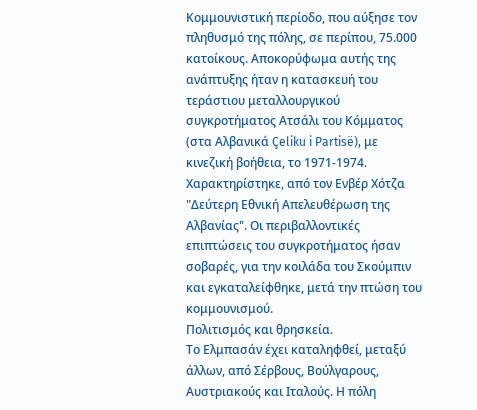Κομμουνιστική περίοδο, που αύξησε τον πληθυσμό της πόλης, σε περίπου, 75.000 κατοίκους. Αποκορύφωμα αυτής της ανάπτυξης ήταν η κατασκευή του τεράστιου μεταλλουργικού συγκροτήματος Ατσάλι του Κόμματος (στα Αλβανικά Çeliku i Partisë), με κινεζική βοήθεια, το 1971-1974. Χαρακτηρίστηκε, από τον Ενβέρ Χότζα "Δεύτερη Εθνική Απελευθέρωση της Αλβανίας". Οι περιβαλλοντικές επιπτώσεις του συγκροτήματος ήσαν σοβαρές, για την κοιλάδα του Σκούμπιν και εγκαταλείφθηκε, μετά την πτώση του κομμουνισμού.
Πολιτισμός και θρησκεία.
Το Ελμπασάν έχει καταληφθεί, μεταξύ άλλων, από Σέρβους, Βούλγαρους, Αυστριακούς και Ιταλούς. Η πόλη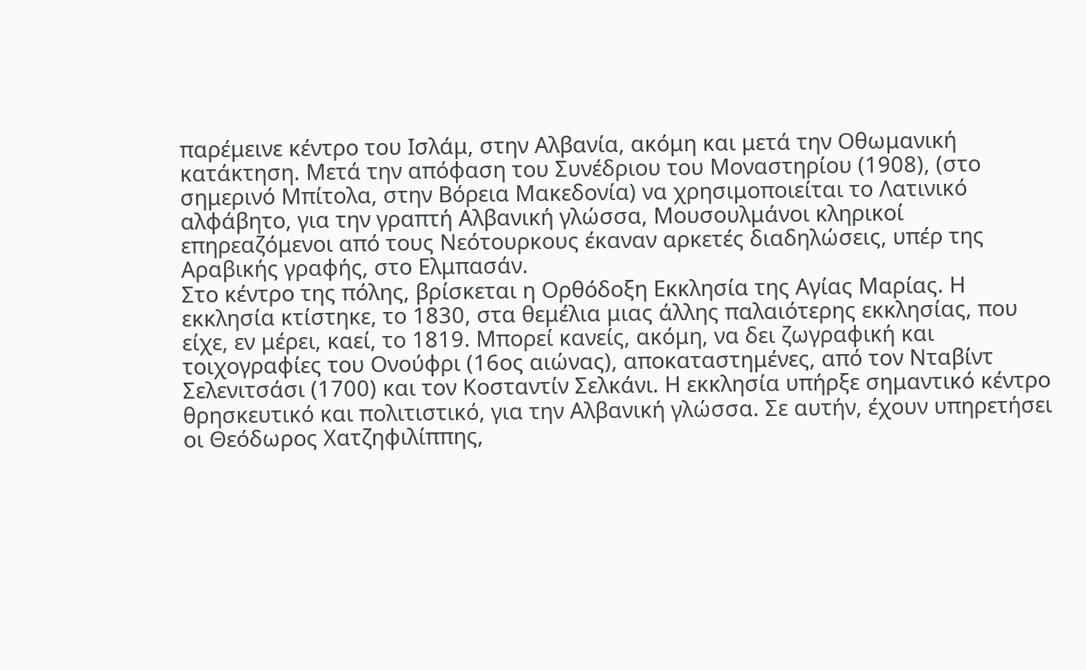παρέμεινε κέντρο του Ισλάμ, στην Αλβανία, ακόμη και μετά την Οθωμανική κατάκτηση. Μετά την απόφαση του Συνέδριου του Μοναστηρίου (1908), (στο σημερινό Μπίτολα, στην Βόρεια Μακεδονία) να χρησιμοποιείται το Λατινικό αλφάβητο, για την γραπτή Αλβανική γλώσσα, Μουσουλμάνοι κληρικοί επηρεαζόμενοι από τους Νεότουρκους έκαναν αρκετές διαδηλώσεις, υπέρ της Αραβικής γραφής, στο Ελμπασάν.
Στο κέντρο της πόλης, βρίσκεται η Ορθόδοξη Εκκλησία της Αγίας Μαρίας. Η εκκλησία κτίστηκε, το 1830, στα θεμέλια μιας άλλης παλαιότερης εκκλησίας, που είχε, εν μέρει, καεί, το 1819. Μπορεί κανείς, ακόμη, να δει ζωγραφική και τοιχογραφίες του Ονούφρι (16ος αιώνας), αποκαταστημένες, από τον Νταβίντ Σελενιτσάσι (1700) και τον Κοσταντίν Σελκάνι. Η εκκλησία υπήρξε σημαντικό κέντρο θρησκευτικό και πολιτιστικό, για την Αλβανική γλώσσα. Σε αυτήν, έχουν υπηρετήσει οι Θεόδωρος Χατζηφιλίππης,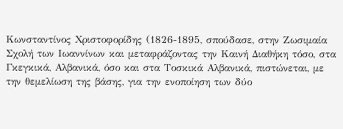Κωνσταντίνος Χριστοφορίδης (1826-1895, σπούδασε, στην Ζωσιμαία Σχολή των Ιωαννίνων και μεταφράζοντας την Καινή Διαθήκη τόσο, στα Γκεγκικά, Αλβανικά, όσο και στα Τοσκικά Αλβανικά, πιστώνεται, με την θεμελίωση της βάσης, για την ενοποίηση των δύο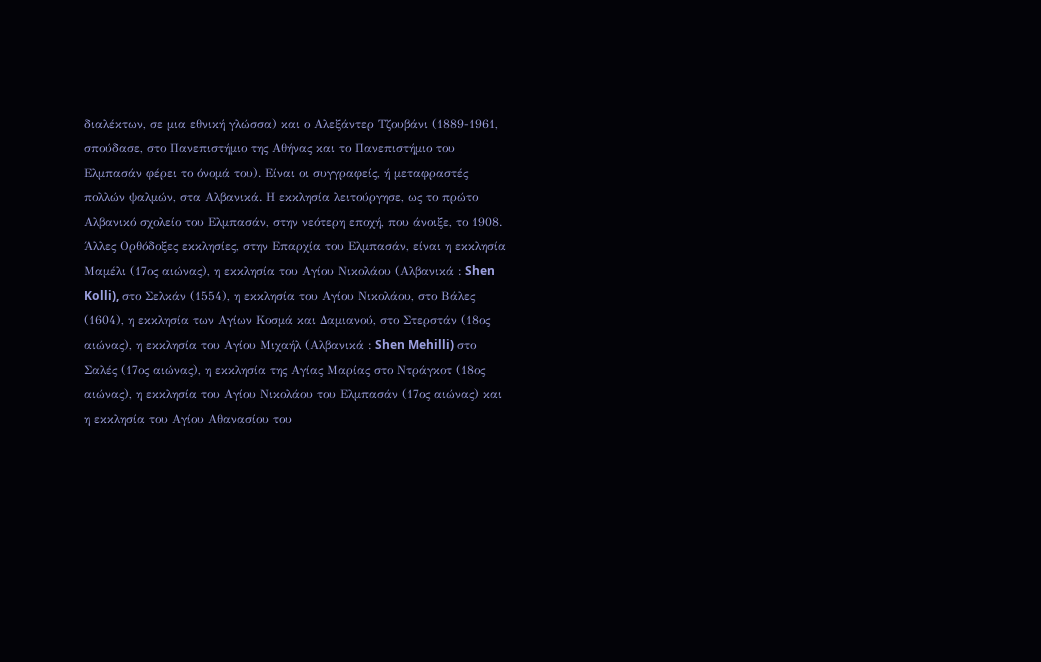διαλέκτων, σε μια εθνική γλώσσα) και ο Αλεξάντερ Τζουβάνι (1889-1961, σπούδασε, στο Πανεπιστήμιο της Αθήνας και το Πανεπιστήμιο του Ελμπασάν φέρει το όνομά του). Είναι οι συγγραφείς, ή μεταφραστές πολλών ψαλμών, στα Αλβανικά. Η εκκλησία λειτούργησε, ως το πρώτο Αλβανικό σχολείο του Ελμπασάν, στην νεότερη εποχή, που άνοιξε, το 1908.
Άλλες Ορθόδοξες εκκλησίες, στην Επαρχία του Ελμπασάν, είναι η εκκλησία Μαμέλι (17ος αιώνας), η εκκλησία του Αγίου Νικολάου (Αλβανικά : Shen Kolli), στο Σελκάν (1554), η εκκλησία του Αγίου Νικολάου, στο Βάλες (1604), η εκκλησία των Αγίων Κοσμά και Δαμιανού, στο Στερστάν (18ος αιώνας), η εκκλησία του Αγίου Μιχαήλ (Αλβανικά : Shen Mehilli) στο Σαλές (17ος αιώνας), η εκκλησία της Αγίας Μαρίας στο Ντράγκοτ (18ος αιώνας), η εκκλησία του Αγίου Νικολάου του Ελμπασάν (17ος αιώνας) και η εκκλησία του Αγίου Αθανασίου του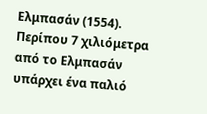Ελμπασάν (1554).
Περίπου 7 χιλιόμετρα από το Ελμπασάν υπάρχει ένα παλιό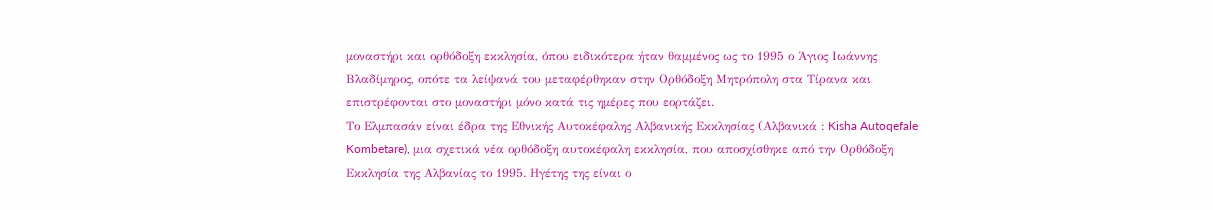μοναστήρι και ορθόδοξη εκκλησία, όπου ειδικότερα ήταν θαμμένος ως το 1995 ο Άγιος Ιωάννης Βλαδίμηρος, οπότε τα λείψανά του μεταφέρθηκαν στην Ορθόδοξη Μητρόπολη στα Τίρανα και επιστρέφονται στο μοναστήρι μόνο κατά τις ημέρες που εορτάζει.
Το Ελμπασάν είναι έδρα της Εθνικής Αυτοκέφαλης Αλβανικής Εκκλησίας (Αλβανικά : Kisha Autoqefale Kombetare), μια σχετικά νέα ορθόδοξη αυτοκέφαλη εκκλησία, που αποσχίσθηκε από την Ορθόδοξη Εκκλησία της Αλβανίας το 1995. Ηγέτης της είναι ο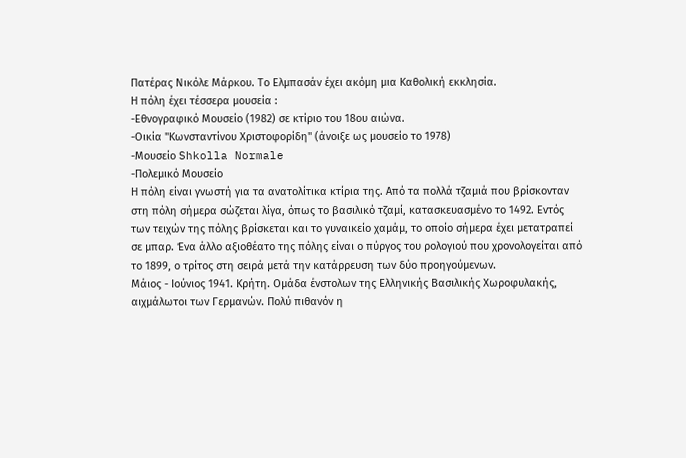Πατέρας Νικόλε Μάρκου. Το Ελμπασάν έχει ακόμη μια Καθολική εκκλησία.
Η πόλη έχει τέσσερα μουσεία :
-Εθνογραφικό Μουσείο (1982) σε κτίριο του 18ου αιώνα.
-Οικία "Κωνσταντίνου Χριστοφορίδη" (άνοιξε ως μουσείο το 1978)
-Μουσείο Shkolla Normale
-Πολεμικό Μουσείο
Η πόλη είναι γνωστή για τα ανατολίτικα κτίρια της. Από τα πολλά τζαμιά που βρίσκονταν στη πόλη σήμερα σώζεται λίγα, όπως το βασιλικό τζαμί, κατασκευασμένο το 1492. Εντός των τειχών της πόλης βρίσκεται και το γυναικείο χαμάμ, το οποίο σήμερα έχει μετατραπεί σε μπαρ. Ένα άλλο αξιοθέατο της πόλης είναι ο πύργος του ρολογιού που χρονολογείται από το 1899, ο τρίτος στη σειρά μετά την κατάρρευση των δύο προηγούμενων.
Μάιος - Ιούνιος 1941. Κρήτη. Ομάδα ένστολων της Ελληνικής Βασιλικής Χωροφυλακής, αιχμάλωτοι των Γερμανών. Πολύ πιθανόν η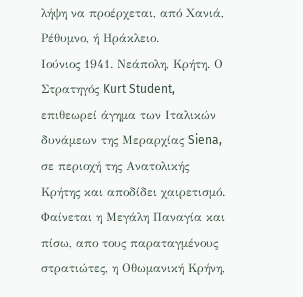λήψη να προέρχεται, από Χανιά, Ρέθυμνο, ή Ηράκλειο.
Ιούνιος 1941. Νεάπολη, Κρήτη. Ο Στρατηγός Kurt Student, επιθεωρεί άγημα των Ιταλικών δυνάμεων της Μεραρχίας Siena, σε περιοχή της Ανατολικής Κρήτης και αποδίδει χαιρετισμό.
Φαίνεται η Μεγάλη Παναγία και πίσω, απο τους παραταγμένους στρατιώτες, η Οθωμανική Κρήνη,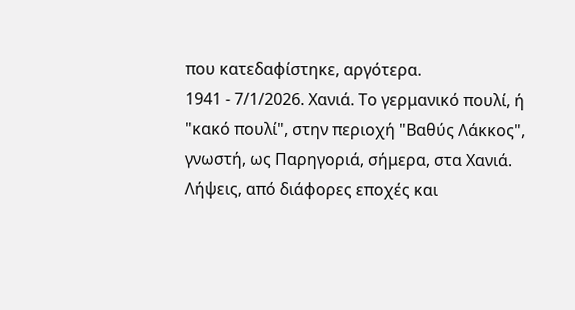που κατεδαφίστηκε, αργότερα.
1941 - 7/1/2026. Χανιά. Το γερμανικό πουλί, ή "κακό πουλί", στην περιοχή "Βαθύς Λάκκος", γνωστή, ως Παρηγοριά, σήμερα, στα Χανιά. Λήψεις, από διάφορες εποχές και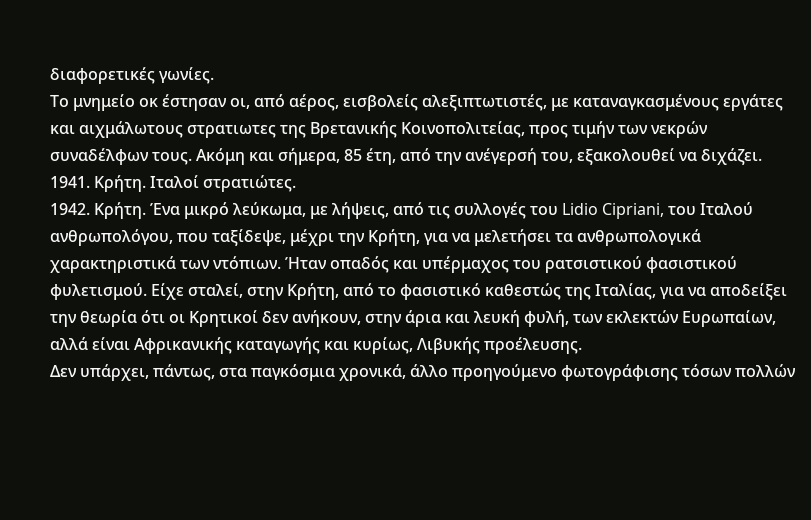διαφορετικές γωνίες.
Το μνημείο οκ έστησαν οι, από αέρος, εισβολείς αλεξιπτωτιστές, με καταναγκασμένους εργάτες και αιχμάλωτους στρατιωτες της Βρετανικής Κοινοπολιτείας, προς τιμήν των νεκρών συναδέλφων τους. Ακόμη και σήμερα, 85 έτη, από την ανέγερσή του, εξακολουθεί να διχάζει.
1941. Κρήτη. Ιταλοί στρατιώτες.
1942. Κρήτη. Ένα μικρό λεύκωμα, με λήψεις, από τις συλλογές του Lidio Cipriani, του Ιταλού ανθρωπολόγου, που ταξίδεψε, μέχρι την Κρήτη, για να μελετήσει τα ανθρωπολογικά χαρακτηριστικά των ντόπιων. Ήταν οπαδός και υπέρμαχος του ρατσιστικού φασιστικού φυλετισμού. Είχε σταλεί, στην Κρήτη, από το φασιστικό καθεστώς της Ιταλίας, για να αποδείξει την θεωρία ότι οι Κρητικοί δεν ανήκουν, στην άρια και λευκή φυλή, των εκλεκτών Ευρωπαίων, αλλά είναι Αφρικανικής καταγωγής και κυρίως, Λιβυκής προέλευσης.
Δεν υπάρχει, πάντως, στα παγκόσμια χρονικά, άλλο προηγούμενο φωτογράφισης τόσων πολλών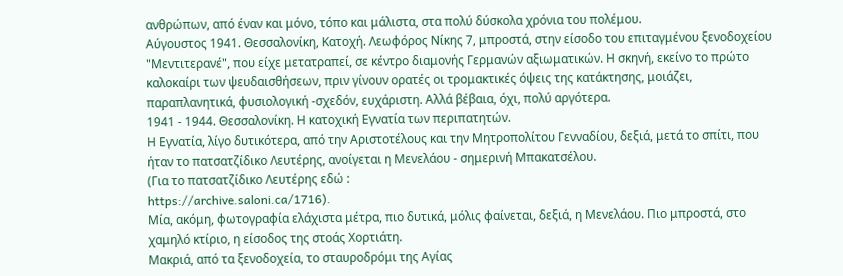ανθρώπων, από έναν και μόνο, τόπο και μάλιστα, στα πολύ δύσκολα χρόνια του πολέμου.
Αύγουστος 1941. Θεσσαλονίκη, Κατοχή. Λεωφόρος Νίκης 7, μπροστά, στην είσοδο του επιταγμένου ξενοδοχείου "Μεντιτερανέ", που είχε μετατραπεί, σε κέντρο διαμονής Γερμανών αξιωματικών. Η σκηνή, εκείνο το πρώτο καλοκαίρι των ψευδαισθήσεων, πριν γίνουν ορατές οι τρομακτικές όψεις της κατάκτησης, μοιάζει, παραπλανητικά, φυσιολογική -σχεδόν, ευχάριστη. Αλλά βέβαια, όχι, πολύ αργότερα.
1941 - 1944. Θεσσαλονίκη. Η κατοχική Εγνατία των περιπατητών.
Η Εγνατία, λίγο δυτικότερα, από την Αριστοτέλους και την Μητροπολίτου Γενναδίου, δεξιά, μετά το σπίτι, που ήταν το πατσατζίδικο Λευτέρης, ανοίγεται η Μενελάου - σημερινή Μπακατσέλου.
(Για το πατσατζίδικο Λευτέρης εδώ :
https://archive.saloni.ca/1716).
Μία, ακόμη, φωτογραφία ελάχιστα μέτρα, πιο δυτικά, μόλις φαίνεται, δεξιά, η Μενελάου. Πιο μπροστά, στο χαμηλό κτίριο, η είσοδος της στοάς Χορτιάτη.
Μακριά, από τα ξενοδοχεία, το σταυροδρόμι της Αγίας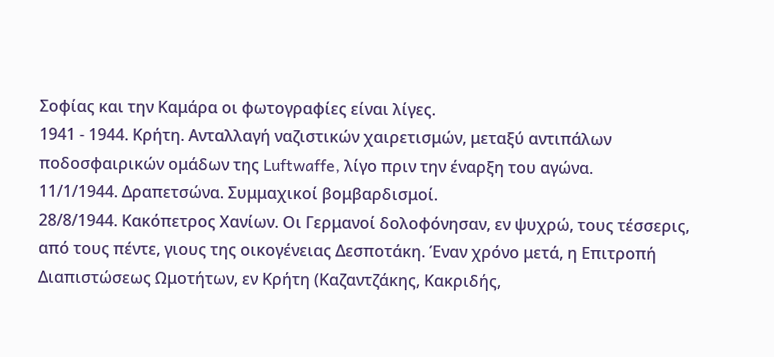Σοφίας και την Καμάρα οι φωτογραφίες είναι λίγες.
1941 - 1944. Κρήτη. Ανταλλαγή ναζιστικών χαιρετισμών, μεταξύ αντιπάλων ποδοσφαιρικών ομάδων της Luftwaffe, λίγο πριν την έναρξη του αγώνα.
11/1/1944. Δραπετσώνα. Συμμαχικοί βομβαρδισμοί.
28/8/1944. Κακόπετρος Χανίων. Οι Γερμανοί δολοφόνησαν, εν ψυχρώ, τους τέσσερις, από τους πέντε, γιους της οικογένειας Δεσποτάκη. Έναν χρόνο μετά, η Επιτροπή Διαπιστώσεως Ωμοτήτων, εν Κρήτη (Καζαντζάκης, Κακριδής,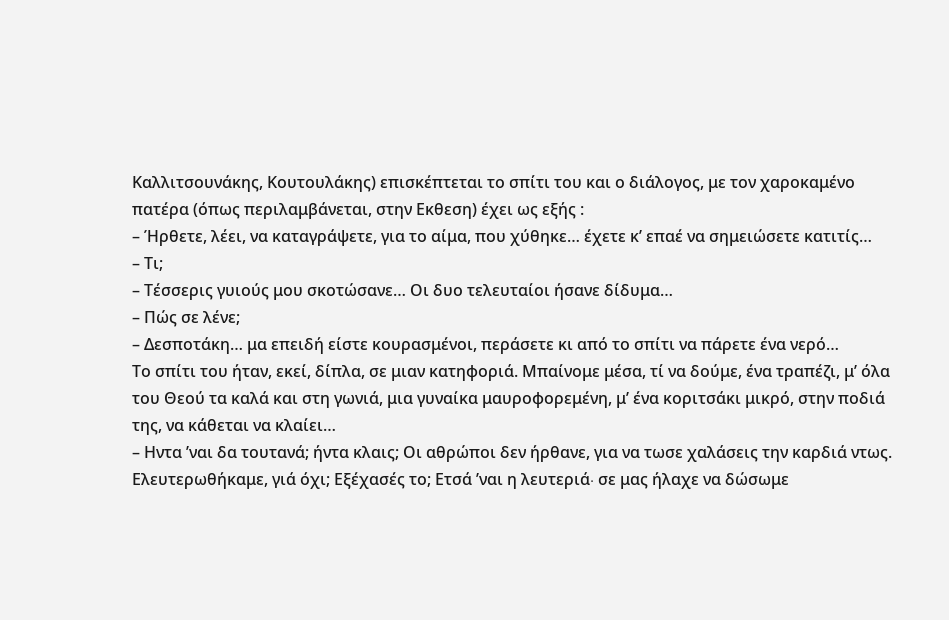Καλλιτσουνάκης, Κουτουλάκης) επισκέπτεται το σπίτι του και ο διάλογος, με τον χαροκαμένο πατέρα (όπως περιλαμβάνεται, στην Εκθεση) έχει ως εξής :
– Ήρθετε, λέει, να καταγράψετε, για το αίμα, που χύθηκε… έχετε κ’ επαέ να σημειώσετε κατιτίς…
– Τι;
– Τέσσερις γυιούς μου σκοτώσανε… Οι δυο τελευταίοι ήσανε δίδυμα…
– Πώς σε λένε;
– Δεσποτάκη… μα επειδή είστε κουρασμένοι, περάσετε κι από το σπίτι να πάρετε ένα νερό…
Το σπίτι του ήταν, εκεί, δίπλα, σε μιαν κατηφοριά. Μπαίνομε μέσα, τί να δούμε, ένα τραπέζι, μ’ όλα του Θεού τα καλά και στη γωνιά, μια γυναίκα μαυροφορεμένη, μ’ ένα κοριτσάκι μικρό, στην ποδιά της, να κάθεται να κλαίει…
– Ηντα ’ναι δα τουτανά; ήντα κλαις; Οι αθρώποι δεν ήρθανε, για να τωσε χαλάσεις την καρδιά ντως. Ελευτερωθήκαμε, γιά όχι; Εξέχασές το; Ετσά ’ναι η λευτεριά∙ σε μας ήλαχε να δώσωμε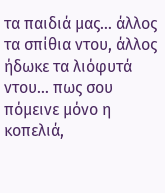τα παιδιά μας… άλλος τα σπίθια ντου, άλλος ήδωκε τα λιόφυτά ντου… πως σου πόμεινε μόνο η κοπελιά,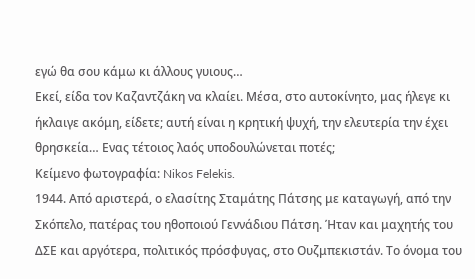εγώ θα σου κάμω κι άλλους γυιους…
Εκεί, είδα τον Καζαντζάκη να κλαίει. Μέσα, στο αυτοκίνητο, μας ήλεγε κι ήκλαιγε ακόμη, είδετε; αυτή είναι η κρητική ψυχή, την ελευτερία την έχει θρησκεία… Ενας τέτοιος λαός υποδουλώνεται ποτές;
Κείμενο φωτογραφία: Nikos Felekis.
1944. Από αριστερά, ο ελασίτης Σταμάτης Πάτσης με καταγωγή, από την Σκόπελο, πατέρας του ηθοποιού Γεννάδιου Πάτση. Ήταν και μαχητής του ΔΣΕ και αργότερα, πολιτικός πρόσφυγας, στο Ουζμπεκιστάν. Το όνομα του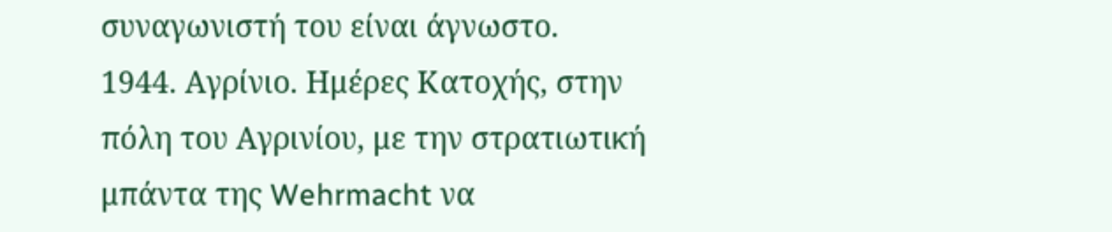συναγωνιστή του είναι άγνωστο.
1944. Αγρίνιο. Ημέρες Κατοχής, στην πόλη του Αγρινίου, με την στρατιωτική μπάντα της Wehrmacht να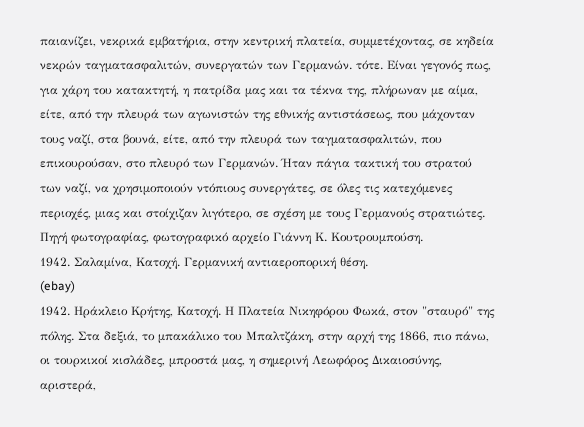παιανίζει, νεκρικά εμβατήρια, στην κεντρική πλατεία, συμμετέχοντας, σε κηδεία νεκρών ταγματασφαλιτών, συνεργατών των Γερμανών. τότε. Είναι γεγονός πως, για χάρη του κατακτητή, η πατρίδα μας και τα τέκνα της, πλήρωναν με αίμα, είτε, από την πλευρά των αγωνιστών της εθνικής αντιστάσεως, που μάχονταν τους ναζί, στα βουνά, είτε, από την πλευρά των ταγματασφαλιτών, που επικουρούσαν, στο πλευρό των Γερμανών. Ήταν πάγια τακτική του στρατού των ναζί, να χρησιμοποιούν ντόπιους συνεργάτες, σε όλες τις κατεχόμενες περιοχές, μιας και στοίχιζαν λιγότερο, σε σχέση με τους Γερμανούς στρατιώτες.
Πηγή φωτογραφίας, φωτογραφικό αρχείο Γιάννη Κ. Κουτρουμπούση.
1942. Σαλαμίνα, Κατοχή. Γερμανική αντιαεροπορική θέση.
(ebay)
1942. Ηράκλειο Κρήτης, Κατοχή. Η Πλατεία Νικηφόρου Φωκά, στον "σταυρό" της πόλης. Στα δεξιά, το μπακάλικο του Μπαλτζάκη, στην αρχή της 1866, πιο πάνω, οι τουρκικοί κισλάδες, μπροστά μας, η σημερινή Λεωφόρος Δικαιοσύνης, αριστερά,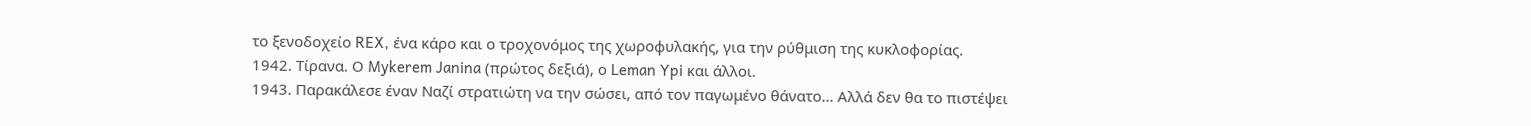το ξενοδοχείο REX, ένα κάρο και ο τροχονόμος της χωροφυλακής, για την ρύθμιση της κυκλοφορίας.
1942. Τίρανα. Ο Mykerem Janina (πρώτος δεξιά), ο Leman Ypi και άλλοι.
1943. Παρακάλεσε έναν Ναζί στρατιώτη να την σώσει, από τον παγωμένο θάνατο... Αλλά δεν θα το πιστέψει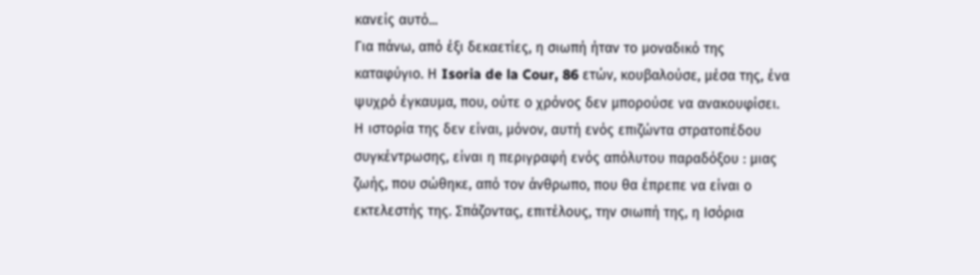κανείς αυτό...
Για πάνω, από έξι δεκαετίες, η σιωπή ήταν το μοναδικό της καταφύγιο. Η Isoria de la Cour, 86 ετών, κουβαλούσε, μέσα της, ένα ψυχρό έγκαυμα, που, ούτε ο χρόνος δεν μπορούσε να ανακουφίσει. Η ιστορία της δεν είναι, µόνον, αυτή ενός επιζώντα στρατοπέδου συγκέντρωσης, είναι η περιγραφή ενός απόλυτου παραδόξου : μιας ζωής, που σώθηκε, από τον άνθρωπο, που θα έπρεπε να είναι ο εκτελεστής της. Σπάζοντας, επιτέλους, την σιωπή της, η Ισόρια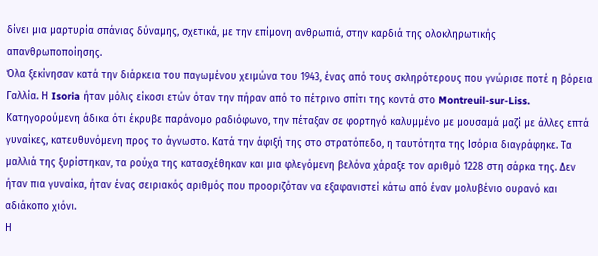δίνει μια μαρτυρία σπάνιας δύναμης, σχετικά, με την επίμονη ανθρωπιά, στην καρδιά της ολοκληρωτικής απανθρωποποίησης.
Όλα ξεκίνησαν κατά την διάρκεια του παγωμένου χειμώνα του 1943, ένας από τους σκληρότερους που γνώρισε ποτέ η βόρεια Γαλλία. Η Isoria ήταν μόλις είκοσι ετών όταν την πήραν από το πέτρινο σπίτι της κοντά στο Montreuil-sur-Liss. Κατηγορούμενη άδικα ότι έκρυβε παράνομο ραδιόφωνο, την πέταξαν σε φορτηγό καλυμμένο με μουσαμά μαζί με άλλες επτά γυναίκες, κατευθυνόμενη προς το άγνωστο. Κατά την άφιξή της στο στρατόπεδο, η ταυτότητα της Ισόρια διαγράφηκε. Τα μαλλιά της ξυρίστηκαν, τα ρούχα της κατασχέθηκαν και μια φλεγόμενη βελόνα χάραξε τον αριθμό 1228 στη σάρκα της. Δεν ήταν πια γυναίκα, ήταν ένας σειριακός αριθμός που προοριζόταν να εξαφανιστεί κάτω από έναν μολυβένιο ουρανό και αδιάκοπο χιόνι.
Η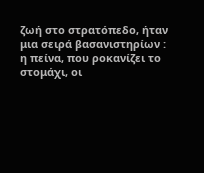ζωή στο στρατόπεδο, ήταν μια σειρά βασανιστηρίων : η πείνα, που ροκανίζει το στομάχι, οι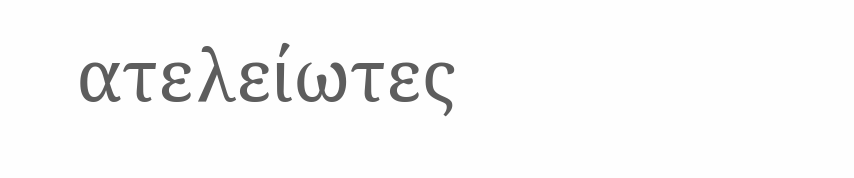ατελείωτες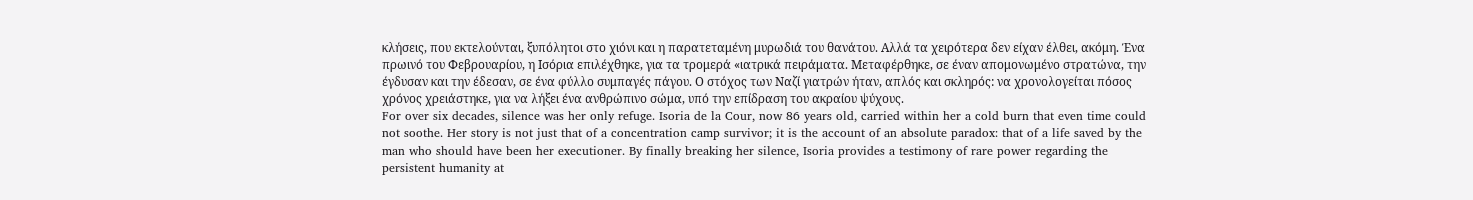κλήσεις, που εκτελούνται, ξυπόλητοι στο χιόνι και η παρατεταμένη μυρωδιά του θανάτου. Αλλά τα χειρότερα δεν είχαν έλθει, ακόμη. Ένα πρωινό του Φεβρουαρίου, η Ισόρια επιλέχθηκε, για τα τρομερά «ιατρικά πειράματα. Μεταφέρθηκε, σε έναν απομονωμένο στρατώνα, την έγδυσαν και την έδεσαν, σε ένα φύλλο συμπαγές πάγου. Ο στόχος των Ναζί γιατρών ήταν, απλός και σκληρός: να χρονολογείται πόσος χρόνος χρειάστηκε, για να λήξει ένα ανθρώπινο σώμα, υπό την επίδραση του ακραίου ψύχους.
For over six decades, silence was her only refuge. Isoria de la Cour, now 86 years old, carried within her a cold burn that even time could not soothe. Her story is not just that of a concentration camp survivor; it is the account of an absolute paradox: that of a life saved by the man who should have been her executioner. By finally breaking her silence, Isoria provides a testimony of rare power regarding the persistent humanity at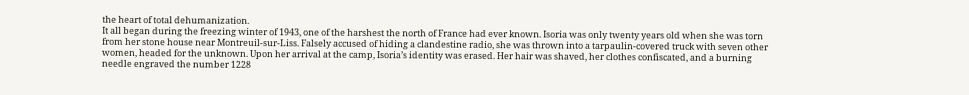the heart of total dehumanization.
It all began during the freezing winter of 1943, one of the harshest the north of France had ever known. Isoria was only twenty years old when she was torn from her stone house near Montreuil-sur-Liss. Falsely accused of hiding a clandestine radio, she was thrown into a tarpaulin-covered truck with seven other women, headed for the unknown. Upon her arrival at the camp, Isoria’s identity was erased. Her hair was shaved, her clothes confiscated, and a burning needle engraved the number 1228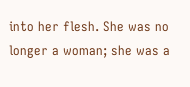into her flesh. She was no longer a woman; she was a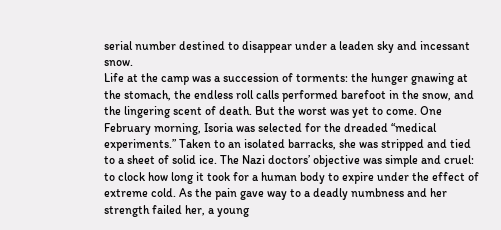serial number destined to disappear under a leaden sky and incessant snow.
Life at the camp was a succession of torments: the hunger gnawing at the stomach, the endless roll calls performed barefoot in the snow, and the lingering scent of death. But the worst was yet to come. One February morning, Isoria was selected for the dreaded “medical experiments.” Taken to an isolated barracks, she was stripped and tied to a sheet of solid ice. The Nazi doctors’ objective was simple and cruel: to clock how long it took for a human body to expire under the effect of extreme cold. As the pain gave way to a deadly numbness and her strength failed her, a young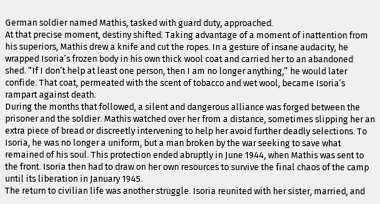German soldier named Mathis, tasked with guard duty, approached.
At that precise moment, destiny shifted. Taking advantage of a moment of inattention from his superiors, Mathis drew a knife and cut the ropes. In a gesture of insane audacity, he wrapped Isoria’s frozen body in his own thick wool coat and carried her to an abandoned shed. “If I don’t help at least one person, then I am no longer anything,” he would later confide. That coat, permeated with the scent of tobacco and wet wool, became Isoria’s rampart against death.
During the months that followed, a silent and dangerous alliance was forged between the prisoner and the soldier. Mathis watched over her from a distance, sometimes slipping her an extra piece of bread or discreetly intervening to help her avoid further deadly selections. To Isoria, he was no longer a uniform, but a man broken by the war seeking to save what remained of his soul. This protection ended abruptly in June 1944, when Mathis was sent to the front. Isoria then had to draw on her own resources to survive the final chaos of the camp until its liberation in January 1945.
The return to civilian life was another struggle. Isoria reunited with her sister, married, and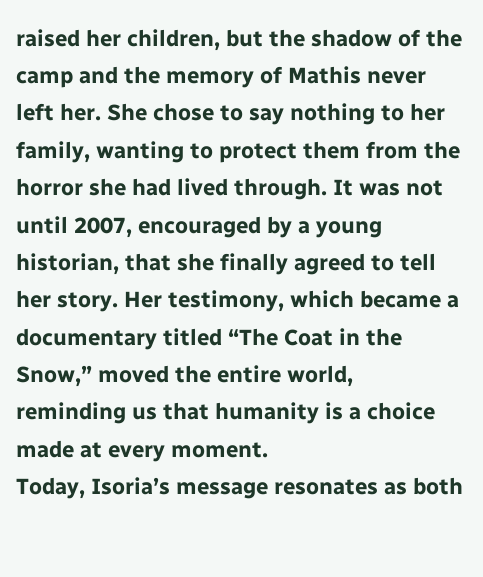raised her children, but the shadow of the camp and the memory of Mathis never left her. She chose to say nothing to her family, wanting to protect them from the horror she had lived through. It was not until 2007, encouraged by a young historian, that she finally agreed to tell her story. Her testimony, which became a documentary titled “The Coat in the Snow,” moved the entire world, reminding us that humanity is a choice made at every moment.
Today, Isoria’s message resonates as both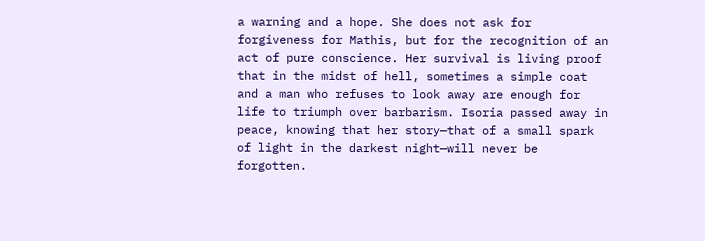a warning and a hope. She does not ask for forgiveness for Mathis, but for the recognition of an act of pure conscience. Her survival is living proof that in the midst of hell, sometimes a simple coat and a man who refuses to look away are enough for life to triumph over barbarism. Isoria passed away in peace, knowing that her story—that of a small spark of light in the darkest night—will never be forgotten.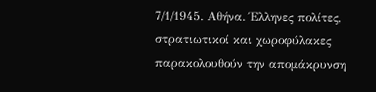7/1/1945. Αθήνα. Έλληνες πολίτες, στρατιωτικοί και χωροφύλακες παρακολουθούν την απομάκρυνση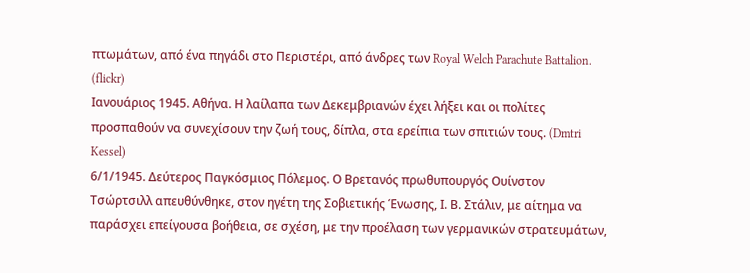πτωμάτων, από ένα πηγάδι στο Περιστέρι, από άνδρες των Royal Welch Parachute Battalion. (flickr)
Ιανουάριος 1945. Αθήνα. Η λαίλαπα των Δεκεμβριανών έχει λήξει και οι πολίτες προσπαθούν να συνεχίσουν την ζωή τους, δίπλα, στα ερείπια των σπιτιών τους. (Dmtri Kessel)
6/1/1945. Δεύτερος Παγκόσμιος Πόλεμος. Ο Βρετανός πρωθυπουργός Ουίνστον Τσώρτσιλλ απευθύνθηκε, στον ηγέτη της Σοβιετικής Ένωσης, Ι. Β. Στάλιν, με αίτημα να παράσχει επείγουσα βοήθεια, σε σχέση, με την προέλαση των γερμανικών στρατευμάτων,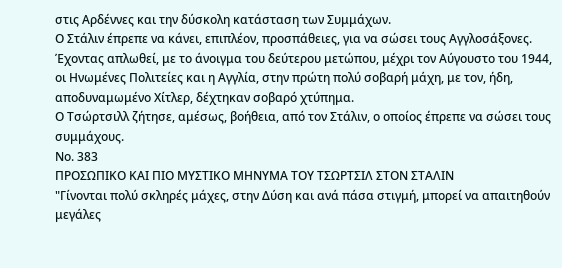στις Αρδέννες και την δύσκολη κατάσταση των Συμμάχων.
Ο Στάλιν έπρεπε να κάνει, επιπλέον, προσπάθειες, για να σώσει τους Αγγλοσάξονες. Έχοντας απλωθεί, με το άνοιγμα του δεύτερου μετώπου, μέχρι τον Αύγουστο του 1944, οι Ηνωμένες Πολιτείες και η Αγγλία, στην πρώτη πολύ σοβαρή μάχη, με τον, ήδη, αποδυναμωμένο Χίτλερ, δέχτηκαν σοβαρό χτύπημα.
Ο Τσώρτσιλλ ζήτησε, αμέσως, βοήθεια, από τον Στάλιν, ο οποίος έπρεπε να σώσει τους συμμάχους.
Νο. 383
ΠΡΟΣΩΠΙΚΟ ΚΑΙ ΠΙΟ ΜΥΣΤΙΚΟ ΜΗΝΥΜΑ ΤΟΥ ΤΣΩΡΤΣΙΛ ΣΤΟΝ ΣΤΑΛΙΝ
"Γίνονται πολύ σκληρές μάχες, στην Δύση και ανά πάσα στιγμή, μπορεί να απαιτηθούν μεγάλες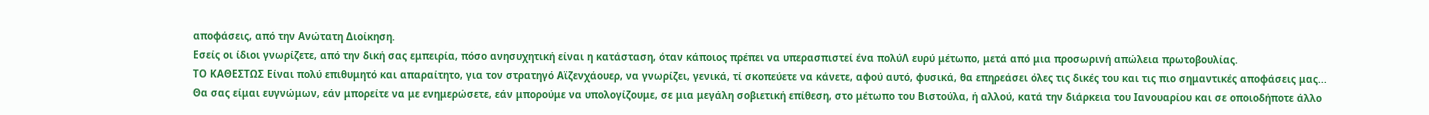αποφάσεις, από την Ανώτατη Διοίκηση.
Εσείς οι ίδιοι γνωρίζετε, από την δική σας εμπειρία, πόσο ανησυχητική είναι η κατάσταση, όταν κάποιος πρέπει να υπερασπιστεί ένα πολύΛ ευρύ μέτωπο, μετά από μια προσωρινή απώλεια πρωτοβουλίας.
ΤΟ ΚΑΘΕΣΤΩΣ Είναι πολύ επιθυμητό και απαραίτητο, για τον στρατηγό Αϊζενχάουερ, να γνωρίζει, γενικά, τί σκοπεύετε να κάνετε, αφού αυτό, φυσικά, θα επηρεάσει όλες τις δικές του και τις πιο σημαντικές αποφάσεις μας...
Θα σας είμαι ευγνώμων, εάν μπορείτε να με ενημερώσετε, εάν μπορούμε να υπολογίζουμε, σε μια μεγάλη σοβιετική επίθεση, στο μέτωπο του Βιστούλα, ή αλλού, κατά την διάρκεια του Ιανουαρίου και σε οποιοδήποτε άλλο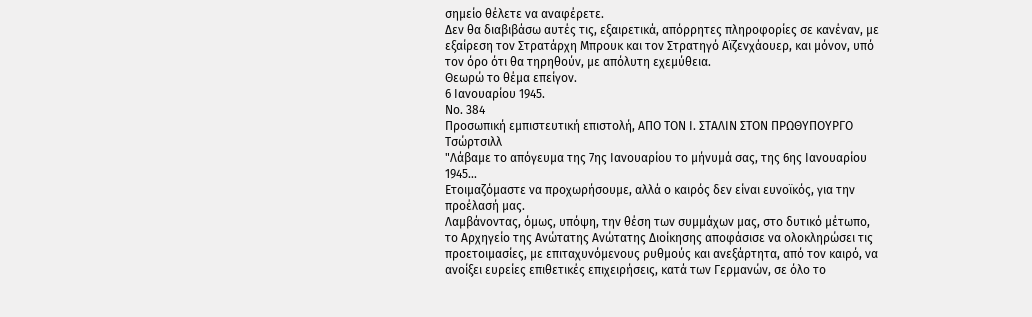σημείο θέλετε να αναφέρετε.
Δεν θα διαβιβάσω αυτές τις, εξαιρετικά, απόρρητες πληροφορίες σε κανέναν, με εξαίρεση τον Στρατάρχη Μπρουκ και τον Στρατηγό Αϊζενχάουερ, και μόνον, υπό τον όρο ότι θα τηρηθούν, με απόλυτη εχεμύθεια.
Θεωρώ το θέμα επείγον.
6 Ιανουαρίου 1945.
Νο. 384
Προσωπική εμπιστευτική επιστολή, ΑΠΟ ΤΟΝ Ι. ΣΤΑΛΙΝ ΣΤΟΝ ΠΡΩΘΥΠΟΥΡΓΟ Τσώρτσιλλ
"Λάβαμε το απόγευμα της 7ης Ιανουαρίου το μήνυμά σας, της 6ης Ιανουαρίου 1945...
Ετοιμαζόμαστε να προχωρήσουμε, αλλά ο καιρός δεν είναι ευνοϊκός, για την προέλασή μας.
Λαμβάνοντας, όμως, υπόψη, την θέση των συμμάχων μας, στο δυτικό μέτωπο, το Αρχηγείο της Ανώτατης Ανώτατης Διοίκησης αποφάσισε να ολοκληρώσει τις προετοιμασίες, με επιταχυνόμενους ρυθμούς και ανεξάρτητα, από τον καιρό, να ανοίξει ευρείες επιθετικές επιχειρήσεις, κατά των Γερμανών, σε όλο το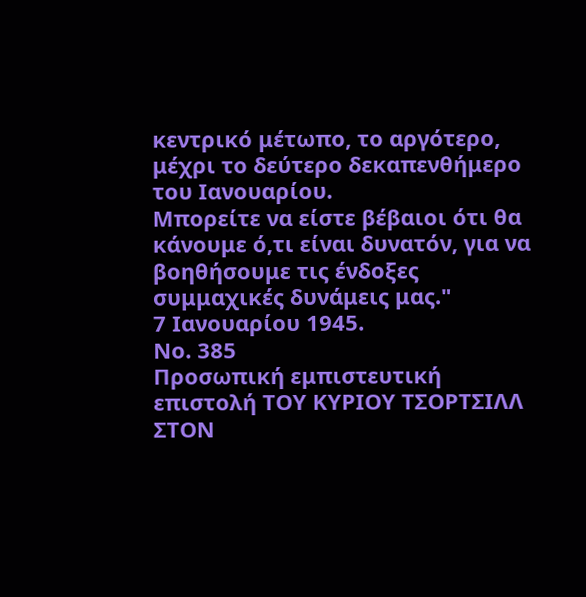κεντρικό μέτωπο, το αργότερο, μέχρι το δεύτερο δεκαπενθήμερο του Ιανουαρίου.
Μπορείτε να είστε βέβαιοι ότι θα κάνουμε ό,τι είναι δυνατόν, για να βοηθήσουμε τις ένδοξες συμμαχικές δυνάμεις μας."
7 Ιανουαρίου 1945.
Νο. 385
Προσωπική εμπιστευτική επιστολή ΤΟΥ ΚΥΡΙΟΥ ΤΣΟΡΤΣΙΛΛ ΣΤΟΝ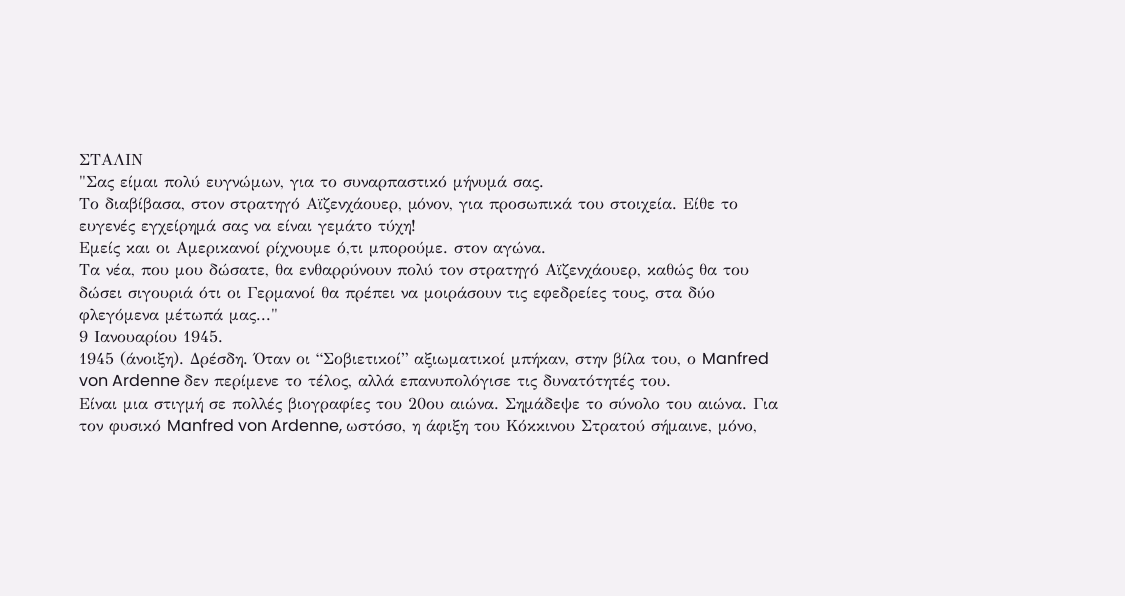ΣΤΑΛΙΝ
"Σας είμαι πολύ ευγνώμων, για το συναρπαστικό μήνυμά σας.
Το διαβίβασα, στον στρατηγό Αϊζενχάουερ, µόνον, για προσωπικά του στοιχεία. Είθε το ευγενές εγχείρημά σας να είναι γεμάτο τύχη!
Εμείς και οι Αμερικανοί ρίχνουμε ό,τι μπορούμε. στον αγώνα.
Τα νέα, που μου δώσατε, θα ενθαρρύνουν πολύ τον στρατηγό Αϊζενχάουερ, καθώς θα του δώσει σιγουριά ότι οι Γερμανοί θα πρέπει να μοιράσουν τις εφεδρείες τους, στα δύο φλεγόμενα μέτωπά μας..."
9 Ιανουαρίου 1945.
1945 (άνοιξη). Δρέσδη. Όταν οι “Σοβιετικοί” αξιωματικοί μπήκαν, στην βίλα του, ο Manfred von Ardenne δεν περίμενε το τέλος, αλλά επανυπολόγισε τις δυνατότητές του.
Είναι μια στιγμή σε πολλές βιογραφίες του 20ου αιώνα. Σημάδεψε το σύνολο του αιώνα. Για τον φυσικό Manfred von Ardenne, ωστόσο, η άφιξη του Κόκκινου Στρατού σήμαινε, μόνο,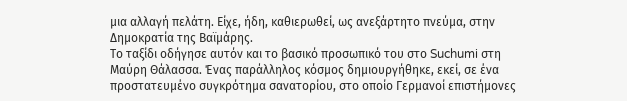μια αλλαγή πελάτη. Είχε, ήδη, καθιερωθεί, ως ανεξάρτητο πνεύμα, στην Δημοκρατία της Βαϊμάρης.
Το ταξίδι οδήγησε αυτόν και το βασικό προσωπικό του στο Suchumi στη Μαύρη Θάλασσα. Ένας παράλληλος κόσμος δημιουργήθηκε, εκεί, σε ένα προστατευμένο συγκρότημα σανατορίου, στο οποίο Γερμανοί επιστήμονες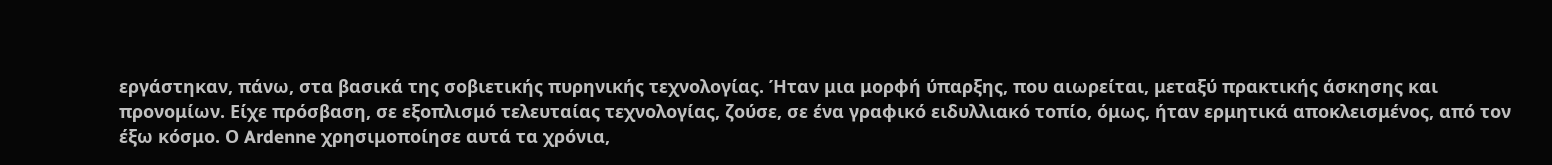εργάστηκαν, πάνω, στα βασικά της σοβιετικής πυρηνικής τεχνολογίας. Ήταν μια μορφή ύπαρξης, που αιωρείται, μεταξύ πρακτικής άσκησης και προνομίων. Είχε πρόσβαση, σε εξοπλισμό τελευταίας τεχνολογίας, ζούσε, σε ένα γραφικό ειδυλλιακό τοπίο, όμως, ήταν ερμητικά αποκλεισμένος, από τον έξω κόσμο. Ο Ardenne χρησιμοποίησε αυτά τα χρόνια,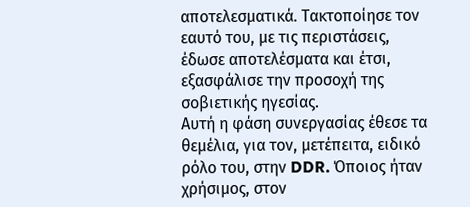αποτελεσματικά. Τακτοποίησε τον εαυτό του, με τις περιστάσεις, έδωσε αποτελέσματα και έτσι, εξασφάλισε την προσοχή της σοβιετικής ηγεσίας.
Αυτή η φάση συνεργασίας έθεσε τα θεμέλια, για τον, μετέπειτα, ειδικό ρόλο του, στην DDR. Όποιος ήταν χρήσιμος, στον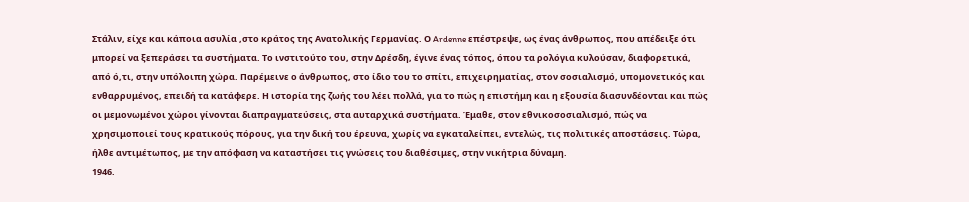Στάλιν, είχε και κάποια ασυλία ,στο κράτος της Ανατολικής Γερμανίας. Ο Ardenne επέστρεψε, ως ένας άνθρωπος, που απέδειξε ότι μπορεί να ξεπεράσει τα συστήματα. Το ινστιτούτο του, στην Δρέσδη, έγινε ένας τόπος, όπου τα ρολόγια κυλούσαν, διαφορετικά, από ό,τι, στην υπόλοιπη χώρα. Παρέμεινε ο άνθρωπος, στο ίδιο του το σπίτι, επιχειρηματίας, στον σοσιαλισμό, υπομονετικός και ενθαρρυμένος, επειδή τα κατάφερε. Η ιστορία της ζωής του λέει πολλά, για το πώς η επιστήμη και η εξουσία διασυνδέονται και πώς οι μεμονωμένοι χώροι γίνονται διαπραγματεύσεις, στα αυταρχικά συστήματα. Έμαθε, στον εθνικοσοσιαλισμό, πώς να χρησιμοποιεί τους κρατικούς πόρους, για την δική του έρευνα, χωρίς να εγκαταλείπει, εντελώς, τις πολιτικές αποστάσεις. Τώρα, ήλθε αντιμέτωπος, με την απόφαση να καταστήσει τις γνώσεις του διαθέσιμες, στην νικήτρια δύναμη.
1946.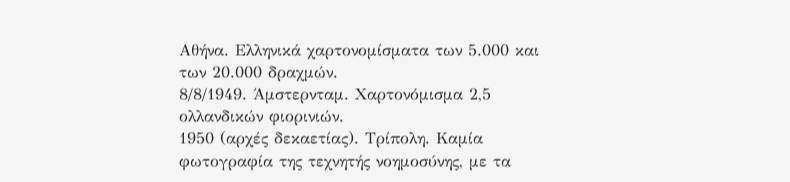Αθήνα. Ελληνικά χαρτονομίσματα των 5.000 και των 20.000 δραχμών.
8/8/1949. Άμστερνταμ. Χαρτονόμισμα 2,5 ολλανδικών φιορινιών.
1950 (αρχές δεκαετίας). Τρίπολη. Καμία φωτογραφία της τεχνητής νοημοσύνης, με τα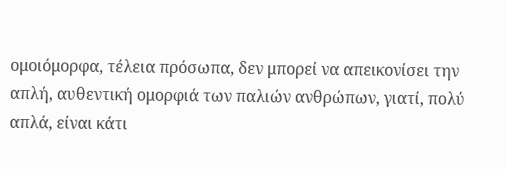ομοιόμορφα, τέλεια πρόσωπα, δεν μπορεί να απεικονίσει την απλή, αυθεντική ομορφιά των παλιών ανθρώπων, γιατί, πολύ απλά, είναι κάτι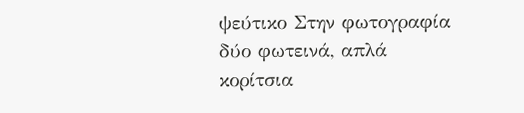ψεύτικο Στην φωτογραφία δύο φωτεινά, απλά κορίτσια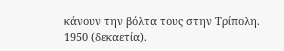κάνουν την βόλτα τους στην Τρίπολη.
1950 (δεκαετία).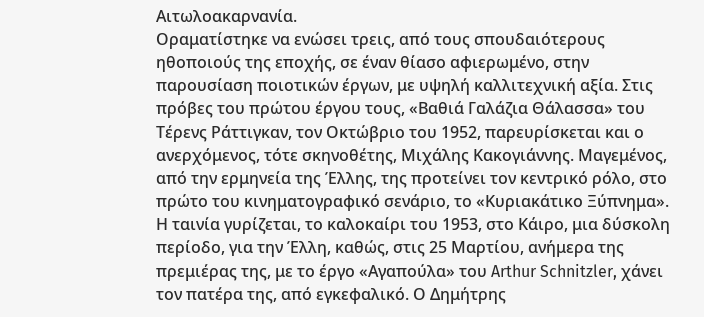Αιτωλοακαρνανία.
Οραματίστηκε να ενώσει τρεις, από τους σπουδαιότερους ηθοποιούς της εποχής, σε έναν θίασο αφιερωμένο, στην παρουσίαση ποιοτικών έργων, με υψηλή καλλιτεχνική αξία. Στις πρόβες του πρώτου έργου τους, «Βαθιά Γαλάζια Θάλασσα» του Τέρενς Ράττιγκαν, τον Οκτώβριο του 1952, παρευρίσκεται και ο ανερχόμενος, τότε σκηνοθέτης, Μιχάλης Κακογιάννης. Μαγεμένος, από την ερμηνεία της Έλλης, της προτείνει τον κεντρικό ρόλο, στο πρώτο του κινηματογραφικό σενάριο, το «Κυριακάτικο Ξύπνημα». Η ταινία γυρίζεται, το καλοκαίρι του 1953, στο Κάιρο, μια δύσκολη περίοδο, για την Έλλη, καθώς, στις 25 Μαρτίου, ανήμερα της πρεμιέρας της, με το έργο «Αγαπούλα» του Arthur Schnitzler, χάνει τον πατέρα της, από εγκεφαλικό. Ο Δημήτρης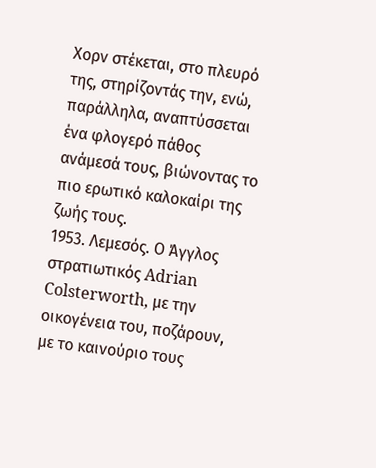Χορν στέκεται, στο πλευρό της, στηρίζοντάς την, ενώ, παράλληλα, αναπτύσσεται ένα φλογερό πάθος ανάμεσά τους, βιώνοντας το πιο ερωτικό καλοκαίρι της ζωής τους.
1953. Λεμεσός. Ο Άγγλος στρατιωτικός Adrian Colsterworth, με την οικογένεια του, ποζάρουν, με το καινούριο τους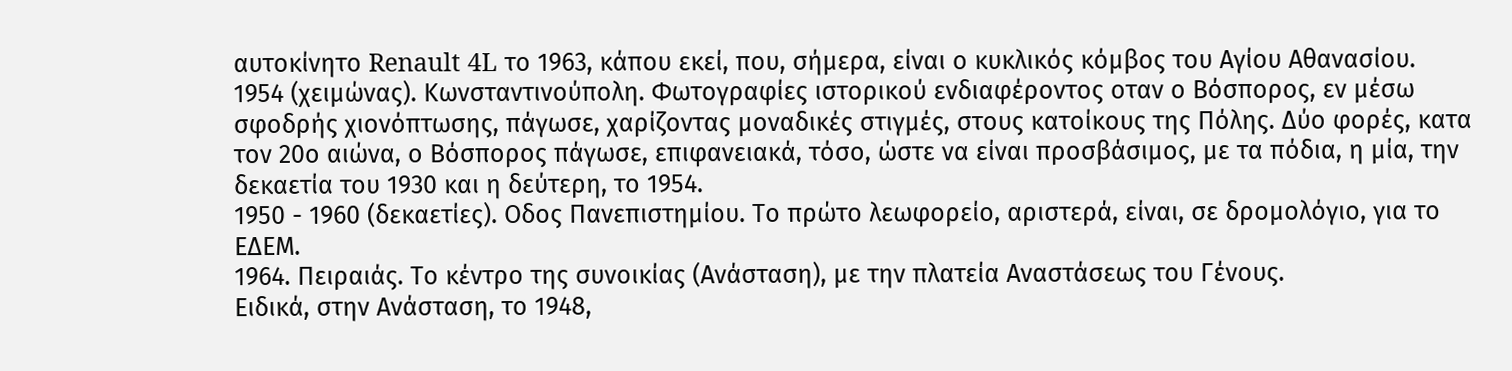αυτοκίνητο Renault 4L το 1963, κάπου εκεί, που, σήμερα, είναι ο κυκλικός κόμβος του Αγίου Αθανασίου.
1954 (χειμώνας). Κωνσταντινούπολη. Φωτογραφίες ιστορικού ενδιαφέροντος οταν ο Βόσπορος, εν μέσω σφοδρής χιονόπτωσης, πάγωσε, χαρίζοντας μοναδικές στιγμές, στους κατοίκους της Πόλης. Δύο φορές, κατα τον 20ο αιώνα, ο Βόσπορος πάγωσε, επιφανειακά, τόσο, ώστε να είναι προσβάσιμος, με τα πόδια, η μία, την δεκαετία του 1930 και η δεύτερη, το 1954.
1950 - 1960 (δεκαετίες). Οδος Πανεπιστημίου. Το πρώτο λεωφορείο, αριστερά, είναι, σε δρομολόγιο, για το ΕΔΕΜ.
1964. Πειραιάς. Το κέντρο της συνοικίας (Ανάσταση), με την πλατεία Αναστάσεως του Γένους.
Ειδικά, στην Ανάσταση, το 1948,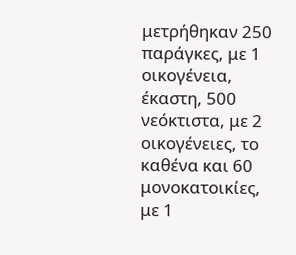μετρήθηκαν 250 παράγκες, με 1 οικογένεια, έκαστη, 500 νεόκτιστα, με 2 οικογένειες, το καθένα και 60 μονοκατοικίες, με 1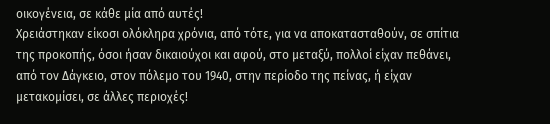οικογένεια, σε κάθε μία από αυτές!
Χρειάστηκαν είκοσι ολόκληρα χρόνια, από τότε, για να αποκατασταθούν, σε σπίτια της προκοπής, όσοι ήσαν δικαιούχοι και αφού, στο μεταξύ, πολλοί είχαν πεθάνει, από τον Δάγκειο, στον πόλεμο του 1940, στην περίοδο της πείνας, ή είχαν μετακομίσει, σε άλλες περιοχές!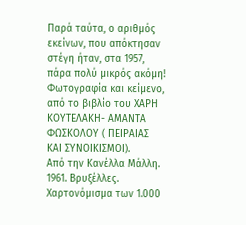Παρά ταύτα, ο αριθμός εκείνων, που απόκτησαν στέγη ήταν, στα 1957, πάρα πολύ μικρός ακόμη!
Φωτογραφία και κείμενο, από το βιβλίο του ΧΑΡΗ ΚΟΥΤΕΛΑΚΗ- ΑΜΑΝΤΑ ΦΩΣΚΟΛΟΥ ( ΠΕΙΡΑΙΑΣ ΚΑΙ ΣΥΝΟΙΚΙΣΜΟΙ).
Από την Κανέλλα Μάλλη.
1961. Βρυξέλλες. Χαρτονόμισμα των 1.000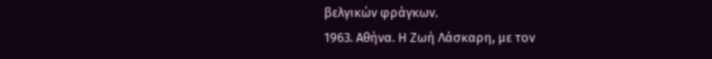βελγικών φράγκων.
1963. Αθήνα. Η Ζωή Λάσκαρη, με τον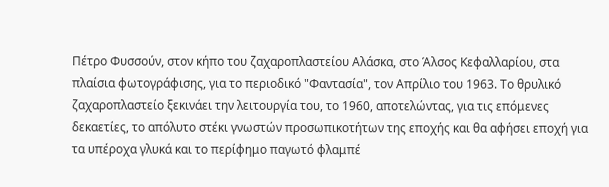Πέτρο Φυσσούν, στον κήπο του ζαχαροπλαστείου Αλάσκα, στο Άλσος Κεφαλλαρίου, στα πλαίσια φωτογράφισης, για το περιοδικό "Φαντασία", τον Απρίλιο του 1963. Το θρυλικό ζαχαροπλαστείο ξεκινάει την λειτουργία του, το 1960, αποτελώντας, για τις επόμενες δεκαετίες, το απόλυτο στέκι γνωστών προσωπικοτήτων της εποχής και θα αφήσει εποχή για τα υπέροχα γλυκά και το περίφημο παγωτό φλαμπέ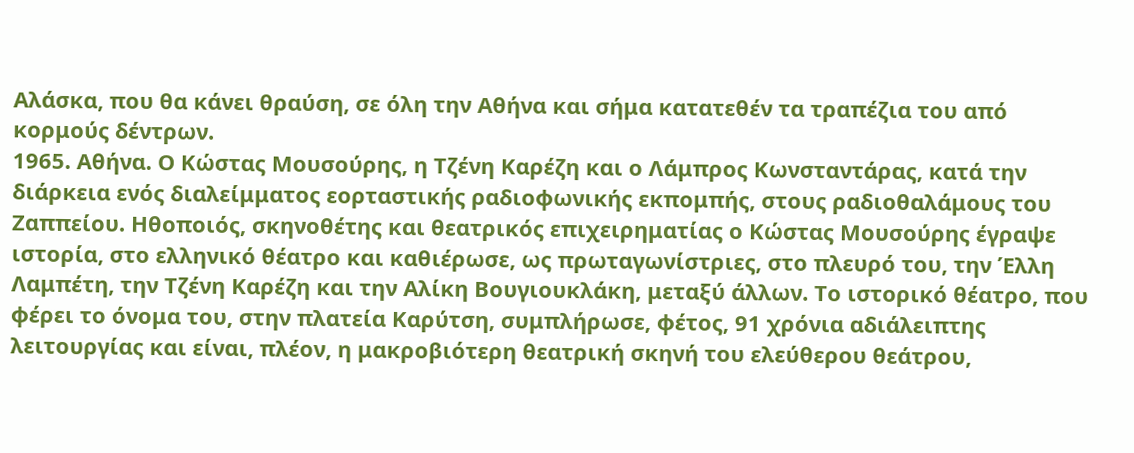Αλάσκα, που θα κάνει θραύση, σε όλη την Αθήνα και σήμα κατατεθέν τα τραπέζια του από κορμούς δέντρων.
1965. Αθήνα. Ο Κώστας Μουσούρης, η Τζένη Καρέζη και ο Λάμπρος Κωνσταντάρας, κατά την διάρκεια ενός διαλείμματος εορταστικής ραδιοφωνικής εκπομπής, στους ραδιοθαλάμους του Ζαππείου. Ηθοποιός, σκηνοθέτης και θεατρικός επιχειρηματίας ο Κώστας Μουσούρης έγραψε ιστορία, στο ελληνικό θέατρο και καθιέρωσε, ως πρωταγωνίστριες, στο πλευρό του, την Έλλη Λαμπέτη, την Τζένη Καρέζη και την Αλίκη Βουγιουκλάκη, μεταξύ άλλων. Το ιστορικό θέατρο, που φέρει το όνομα του, στην πλατεία Καρύτση, συμπλήρωσε, φέτος, 91 χρόνια αδιάλειπτης λειτουργίας και είναι, πλέον, η μακροβιότερη θεατρική σκηνή του ελεύθερου θεάτρου,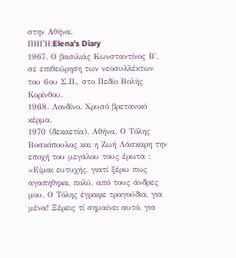στην Αθήνα.
ΠΗΓΗ:Elena's Diary
1967. Ο βασιλιάς Κωνσταντίνος Β΄, σε επιθεώρηση των νεοσυλλέκτων του 6ου Σ.Π., στο Πεδίο Βολής Κορίνθου.
1968. Λονδίνο. Χρυσό βρετανικό κέρμα.
1970 (δεκαετία). Αθήνα. Ο Τόλης Βοσκόπουλος και η Ζωή Λάσκαρη την εποχή του μεγάλου τους έρωτα : «Είμαι ευτυχής, γιατί ξέρω πως αγαπήθηκα, πολύ, από τους άνδρες μου. Ο Τόλης έγραφε τραγούδια, για μένα! Ξέρεις τί σημαίνει αυτό, για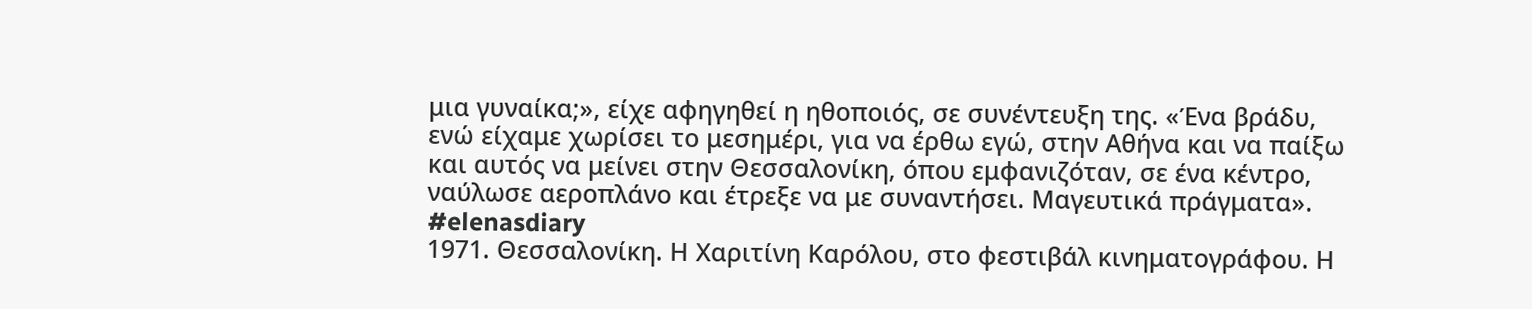μια γυναίκα;», είχε αφηγηθεί η ηθοποιός, σε συνέντευξη της. «Ένα βράδυ, ενώ είχαμε χωρίσει το μεσημέρι, για να έρθω εγώ, στην Αθήνα και να παίξω και αυτός να μείνει στην Θεσσαλονίκη, όπου εμφανιζόταν, σε ένα κέντρο, ναύλωσε αεροπλάνο και έτρεξε να με συναντήσει. Μαγευτικά πράγματα».
#elenasdiary
1971. Θεσσαλονίκη. Η Χαριτίνη Καρόλου, στο φεστιβάλ κινηματογράφου. Η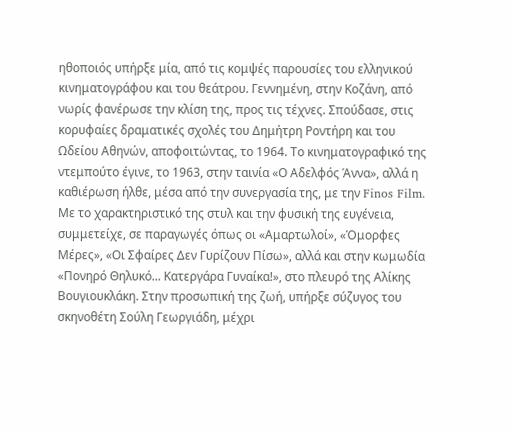ηθοποιός υπήρξε μία, από τις κομψές παρουσίες του ελληνικού κινηματογράφου και του θεάτρου. Γεννημένη, στην Κοζάνη, από νωρίς φανέρωσε την κλίση της, προς τις τέχνες. Σπούδασε, στις κορυφαίες δραματικές σχολές του Δημήτρη Ροντήρη και του Ωδείου Αθηνών, αποφοιτώντας, το 1964. Το κινηματογραφικό της ντεμπούτο έγινε, το 1963, στην ταινία «Ο Αδελφός Άννα», αλλά η καθιέρωση ήλθε, μέσα από την συνεργασία της, με την Finos Film. Με το χαρακτηριστικό της στυλ και την φυσική της ευγένεια, συμμετείχε, σε παραγωγές όπως οι «Αμαρτωλοί», «Όμορφες Μέρες», «Οι Σφαίρες Δεν Γυρίζουν Πίσω», αλλά και στην κωμωδία «Πονηρό Θηλυκό... Κατεργάρα Γυναίκα!», στο πλευρό της Αλίκης Βουγιουκλάκη. Στην προσωπική της ζωή, υπήρξε σύζυγος του σκηνοθέτη Σούλη Γεωργιάδη, μέχρι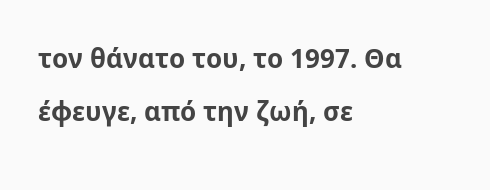τον θάνατο του, το 1997. Θα έφευγε, από την ζωή, σε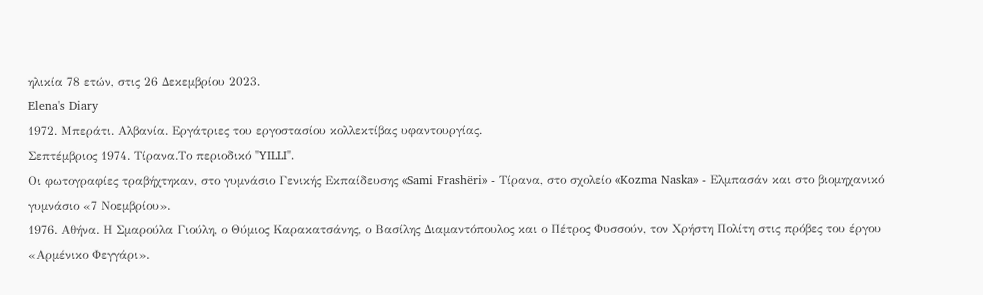ηλικία 78 ετών, στις 26 Δεκεμβρίου 2023.
Elena's Diary
1972. Μπεράτι. Αλβανία. Εργάτριες του εργοστασίου κολλεκτίβας υφαντουργίας.
Σεπτέμβριος 1974. Τίρανα.Το περιοδικό "YILLI".
Οι φωτογραφίες τραβήχτηκαν, στο γυμνάσιο Γενικής Εκπαίδευσης «Sami Frashëri» - Τίρανα, στο σχολείο «Kozma Naska» - Ελμπασάν και στο βιομηχανικό γυμνάσιο «7 Νοεμβρίου».
1976. Αθήνα. Η Σμαρούλα Γιούλη, ο Θύμιος Καρακατσάνης, ο Βασίλης Διαμαντόπουλος και ο Πέτρος Φυσσούν, τον Χρήστη Πολίτη στις πρόβες του έργου «Αρμένικο Φεγγάρι».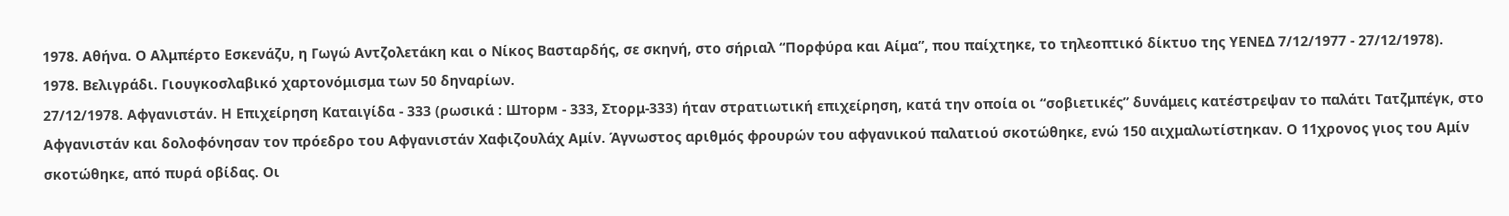1978. Αθήνα. Ο Αλμπέρτο Εσκενάζυ, η Γωγώ Αντζολετάκη και ο Νίκος Βασταρδής, σε σκηνή, στο σήριαλ “Πορφύρα και Αίμα”, που παίχτηκε, το τηλεοπτικό δίκτυο της ΥΕΝΕΔ 7/12/1977 - 27/12/1978).
1978. Βελιγράδι. Γιουγκοσλαβικό χαρτονόμισμα των 50 δηναρίων.
27/12/1978. Αφγανιστάν. Η Επιχείρηση Καταιγίδα - 333 (ρωσικά : Шторм - 333, Στορμ-333) ήταν στρατιωτική επιχείρηση, κατά την οποία οι “σοβιετικές” δυνάμεις κατέστρεψαν το παλάτι Τατζμπέγκ, στο Αφγανιστάν και δολοφόνησαν τον πρόεδρο του Αφγανιστάν Χαφιζουλάχ Αμίν. Άγνωστος αριθμός φρουρών του αφγανικού παλατιού σκοτώθηκε, ενώ 150 αιχμαλωτίστηκαν. Ο 11χρονος γιος του Αμίν σκοτώθηκε, από πυρά οβίδας. Οι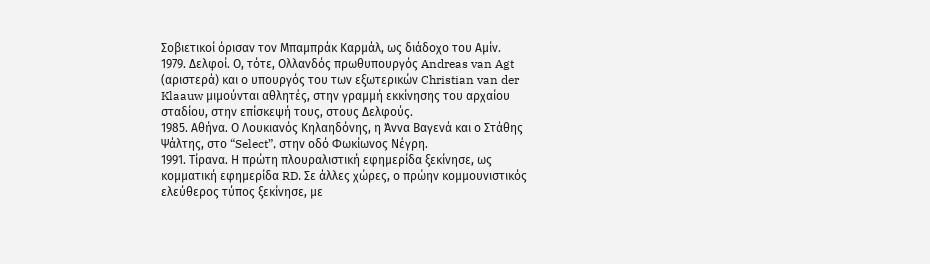Σοβιετικοί όρισαν τον Μπαμπράκ Καρμάλ, ως διάδοχο του Αμίν.
1979. Δελφοί. Ο, τότε, Ολλανδός πρωθυπουργός Andreas van Agt (αριστερά) και ο υπουργός του των εξωτερικών Christian van der Klaauw μιμούνται αθλητές, στην γραμμή εκκίνησης του αρχαίου σταδίου, στην επίσκεψή τους, στους Δελφούς.
1985. Αθήνα. Ο Λουκιανός Κηλαηδόνης, η Άννα Βαγενά και ο Στάθης Ψάλτης, στο “Select”, στην οδό Φωκίωνος Νέγρη.
1991. Τίρανα. Η πρώτη πλουραλιστική εφημερίδα ξεκίνησε, ως κομματική εφημερίδα RD. Σε άλλες χώρες, ο πρώην κομμουνιστικός ελεύθερος τύπος ξεκίνησε, με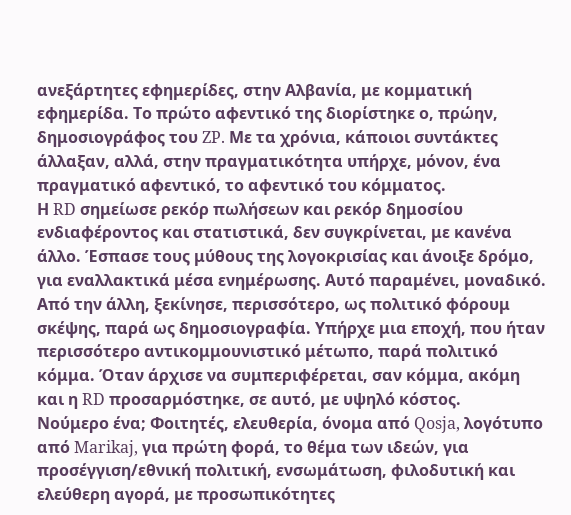ανεξάρτητες εφημερίδες, στην Αλβανία, με κομματική εφημερίδα. Το πρώτο αφεντικό της διορίστηκε ο, πρώην, δημοσιογράφος του ZP. Με τα χρόνια, κάποιοι συντάκτες άλλαξαν, αλλά, στην πραγματικότητα υπήρχε, µόνον, ένα πραγματικό αφεντικό, το αφεντικό του κόμματος.
Η RD σημείωσε ρεκόρ πωλήσεων και ρεκόρ δημοσίου ενδιαφέροντος και στατιστικά, δεν συγκρίνεται, με κανένα άλλο. Έσπασε τους μύθους της λογοκρισίας και άνοιξε δρόμο, για εναλλακτικά μέσα ενημέρωσης. Αυτό παραμένει, μοναδικό. Από την άλλη, ξεκίνησε, περισσότερο, ως πολιτικό φόρουμ σκέψης, παρά ως δημοσιογραφία. Υπήρχε μια εποχή, που ήταν περισσότερο αντικομμουνιστικό μέτωπο, παρά πολιτικό κόμμα. Όταν άρχισε να συμπεριφέρεται, σαν κόμμα, ακόμη και η RD προσαρμόστηκε, σε αυτό, με υψηλό κόστος.
Νούμερο ένα; Φοιτητές, ελευθερία, όνομα από Qosja, λογότυπο από Marikaj, για πρώτη φορά, το θέμα των ιδεών, για προσέγγιση/εθνική πολιτική, ενσωμάτωση, φιλοδυτική και ελεύθερη αγορά, με προσωπικότητες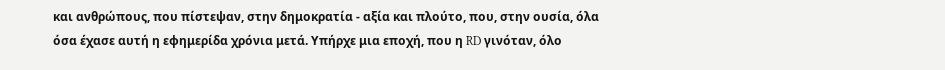και ανθρώπους, που πίστεψαν, στην δημοκρατία - αξία και πλούτο, που, στην ουσία, όλα όσα έχασε αυτή η εφημερίδα χρόνια μετά. Υπήρχε μια εποχή, που η RD γινόταν, όλο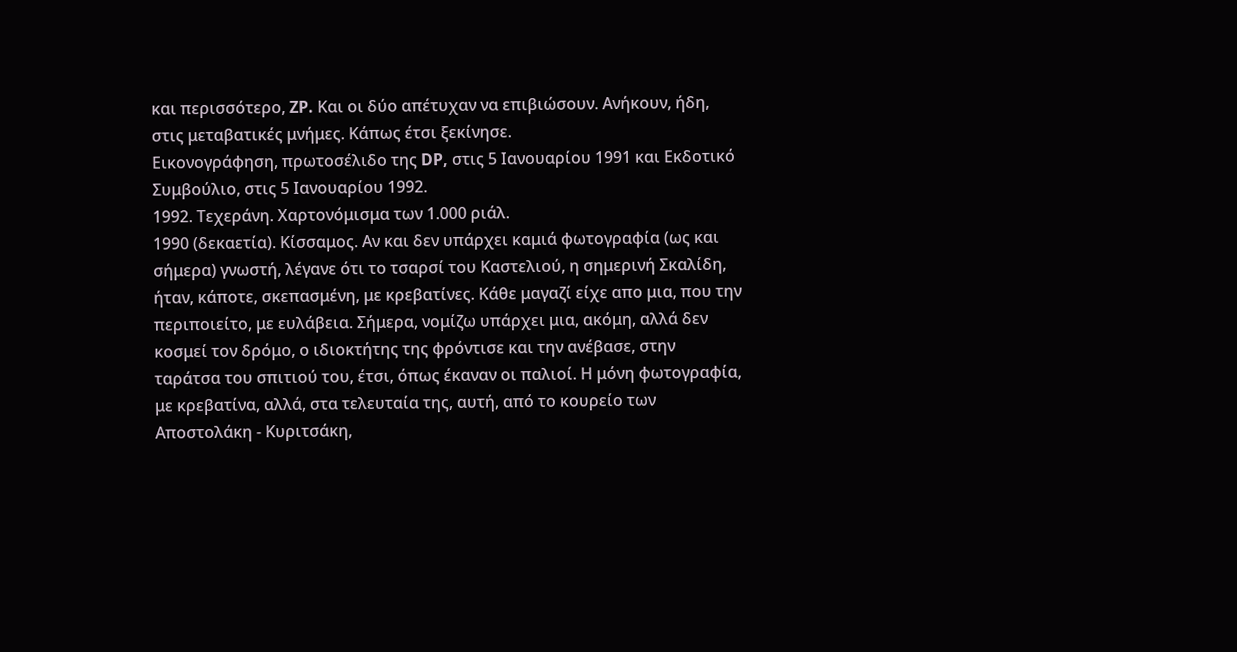και περισσότερο, ZP. Και οι δύο απέτυχαν να επιβιώσουν. Ανήκουν, ήδη, στις μεταβατικές μνήμες. Κάπως έτσι ξεκίνησε.
Εικονογράφηση, πρωτοσέλιδο της DP, στις 5 Ιανουαρίου 1991 και Εκδοτικό Συμβούλιο, στις 5 Ιανουαρίου 1992.
1992. Τεχεράνη. Χαρτονόμισμα των 1.000 ριάλ.
1990 (δεκαετία). Κίσσαμος. Αν και δεν υπάρχει καμιά φωτογραφία (ως και σήμερα) γνωστή, λέγανε ότι το τσαρσί του Καστελιού, η σημερινή Σκαλίδη, ήταν, κάποτε, σκεπασμένη, με κρεβατίνες. Κάθε μαγαζί είχε απο μια, που την περιποιείτο, με ευλάβεια. Σήμερα, νομίζω υπάρχει μια, ακόμη, αλλά δεν κοσμεί τον δρόμο, ο ιδιοκτήτης της φρόντισε και την ανέβασε, στην ταράτσα του σπιτιού του, έτσι, όπως έκαναν οι παλιοί. Η μόνη φωτογραφία, με κρεβατίνα, αλλά, στα τελευταία της, αυτή, από το κουρείο των Αποστολάκη - Κυριτσάκη,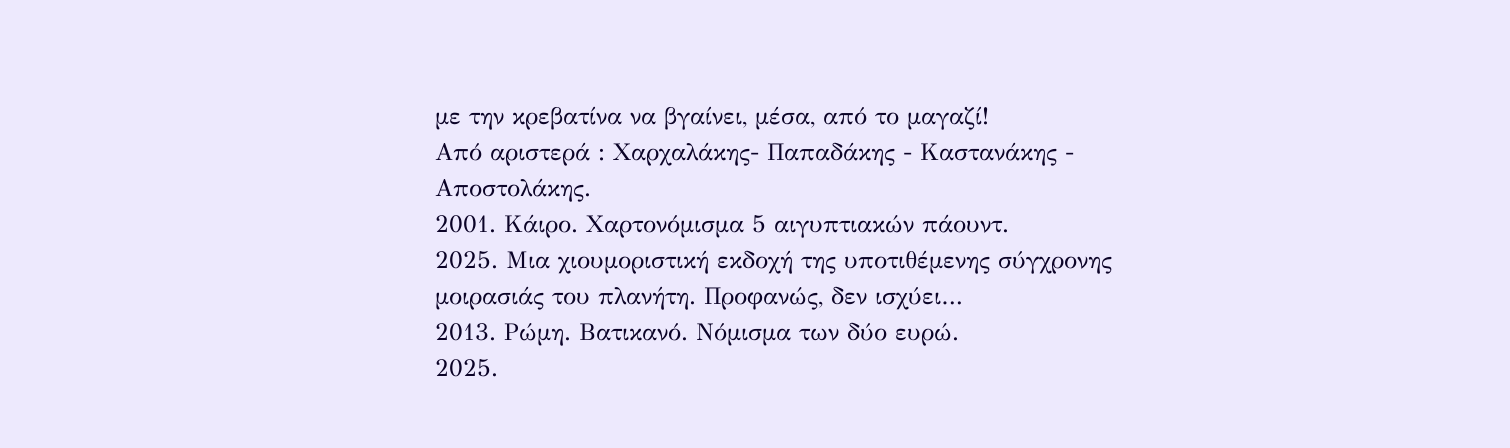με την κρεβατίνα να βγαίνει, μέσα, από το μαγαζί!
Από αριστερά : Χαρχαλάκης- Παπαδάκης - Καστανάκης - Αποστολάκης.
2001. Κάιρο. Χαρτονόμισμα 5 αιγυπτιακών πάουντ.
2025. Μια χιουμοριστική εκδοχή της υποτιθέμενης σύγχρονης μοιρασιάς του πλανήτη. Προφανώς, δεν ισχύει…
2013. Ρώμη. Βατικανό. Νόμισμα των δύο ευρώ.
2025.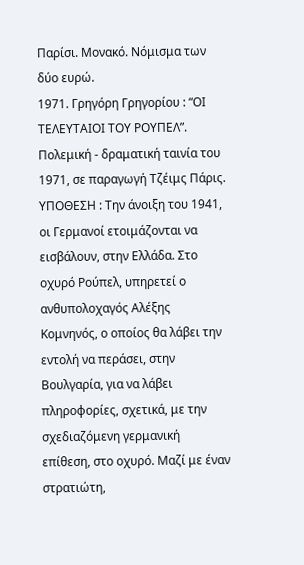Παρίσι. Μονακό. Νόμισμα των δύο ευρώ.
1971. Γρηγόρη Γρηγορίου : “ΟΙ ΤΕΛΕΥΤΑΙΟΙ ΤΟΥ ΡΟΥΠΕΛ”. Πολεμική - δραματική ταινία του 1971, σε παραγωγή Τζέιμς Πάρις.
ΥΠΟΘΕΣΗ : Την άνοιξη του 1941, οι Γερμανοί ετοιμάζονται να εισβάλουν, στην Ελλάδα. Στο οχυρό Ρούπελ, υπηρετεί ο ανθυπολοχαγός Αλέξης Κομνηνός, ο οποίος θα λάβει την εντολή να περάσει, στην Βουλγαρία, για να λάβει πληροφορίες, σχετικά, με την σχεδιαζόμενη γερμανική επίθεση, στο οχυρό. Μαζί με έναν στρατιώτη,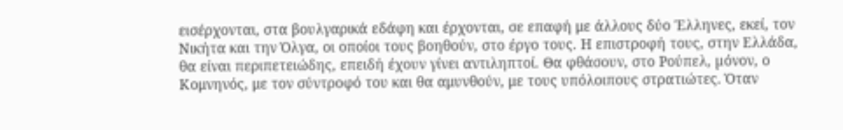εισέρχονται, στα βουλγαρικά εδάφη και έρχονται, σε επαφή με άλλους δύο Έλληνες, εκεί, τον Νικήτα και την Όλγα, οι οποίοι τους βοηθούν, στο έργο τους. Η επιστροφή τους, στην Ελλάδα, θα είναι περιπετειώδης, επειδή έχουν γίνει αντιληπτοί. Θα φθάσουν, στο Ρούπελ, µόνον, ο Κομνηνός, με τον σύντροφό του και θα αμυνθούν, με τους υπόλοιπους στρατιώτες. Όταν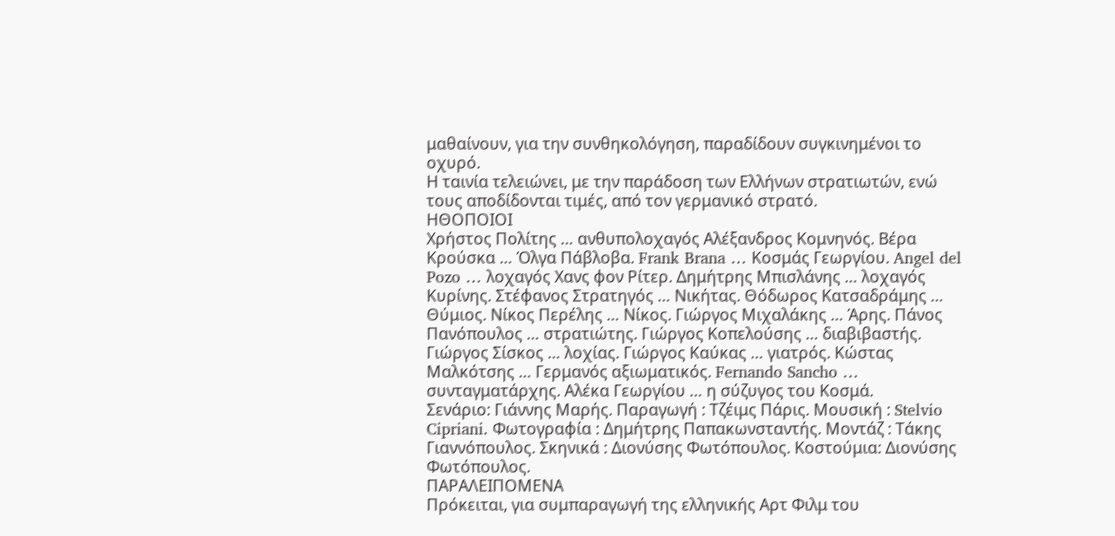μαθαίνουν, για την συνθηκολόγηση, παραδίδουν συγκινημένοι το οχυρό.
Η ταινία τελειώνει, με την παράδοση των Ελλήνων στρατιωτών, ενώ τους αποδίδονται τιμές, από τον γερμανικό στρατό.
ΗΘΟΠΟΙΟΙ
Χρήστος Πολίτης … ανθυπολοχαγός Αλέξανδρος Κομνηνός. Βέρα Κρούσκα … Όλγα Πάβλοβα. Frank Brana … Κοσμάς Γεωργίου. Angel del Pozo … λοχαγός Χανς φον Ρίτερ. Δημήτρης Μπισλάνης … λοχαγός Κυρίνης. Στέφανος Στρατηγός … Νικήτας. Θόδωρος Κατσαδράμης … Θύμιος. Νίκος Περέλης … Νίκος. Γιώργος Μιχαλάκης … Άρης. Πάνος Πανόπουλος … στρατιώτης. Γιώργος Κοπελούσης … διαβιβαστής. Γιώργος Σίσκος … λοχίας. Γιώργος Καύκας … γιατρός. Κώστας Μαλκότσης … Γερμανός αξιωματικός. Fernando Sancho … συνταγματάρχης. Αλέκα Γεωργίου … η σύζυγος του Κοσμά.
Σενάριο: Γιάννης Μαρής. Παραγωγή : Τζέιμς Πάρις. Μουσική : Stelvio Cipriani. Φωτογραφία : Δημήτρης Παπακωνσταντής. Μοντάζ : Τάκης Γιαννόπουλος. Σκηνικά : Διονύσης Φωτόπουλος. Κοστούμια: Διονύσης Φωτόπουλος.
ΠΑΡΑΛΕΙΠΟΜΕΝΑ
Πρόκειται, για συμπαραγωγή της ελληνικής Αρτ Φιλμ του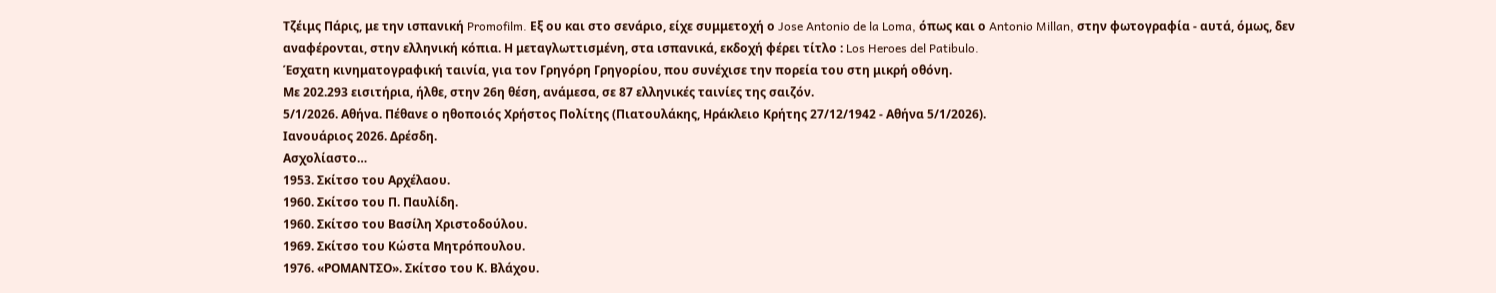Τζέιμς Πάρις, με την ισπανική Promofilm. Εξ ου και στο σενάριο, είχε συμμετοχή ο Jose Antonio de la Loma, όπως και ο Antonio Millan, στην φωτογραφία - αυτά, όμως, δεν αναφέρονται, στην ελληνική κόπια. Η μεταγλωττισμένη, στα ισπανικά, εκδοχή φέρει τίτλο : Los Heroes del Patibulo.
Έσχατη κινηματογραφική ταινία, για τον Γρηγόρη Γρηγορίου, που συνέχισε την πορεία του στη μικρή οθόνη.
Με 202.293 εισιτήρια, ήλθε, στην 26η θέση, ανάμεσα, σε 87 ελληνικές ταινίες της σαιζόν.
5/1/2026. Αθήνα. Πέθανε ο ηθοποιός Χρήστος Πολίτης (Πιατουλάκης, Ηράκλειο Κρήτης 27/12/1942 - Αθήνα 5/1/2026).
Ιανουάριος 2026. Δρέσδη.
Ασχολίαστο…
1953. Σκίτσο του Αρχέλαου.
1960. Σκίτσο του Π. Παυλίδη.
1960. Σκίτσο του Βασίλη Χριστοδούλου.
1969. Σκίτσο του Κώστα Μητρόπουλου.
1976. «ΡΟΜΑΝΤΣΟ». Σκίτσο του Κ. Βλάχου.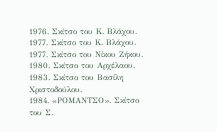1976. Σκίτσο του Κ. Βλάχου.
1977. Σκίτσο του Κ. Βλάχου.
1977. Σκίτσο του Νίκου Ζήκου.
1980. Σκίτσο του Αρχέλαου.
1983. Σκίτσο του Βασίλη Χριστοδούλου.
1984. «ΡΟΜΑΝΤΣΟ». Σκίτσο του Σ.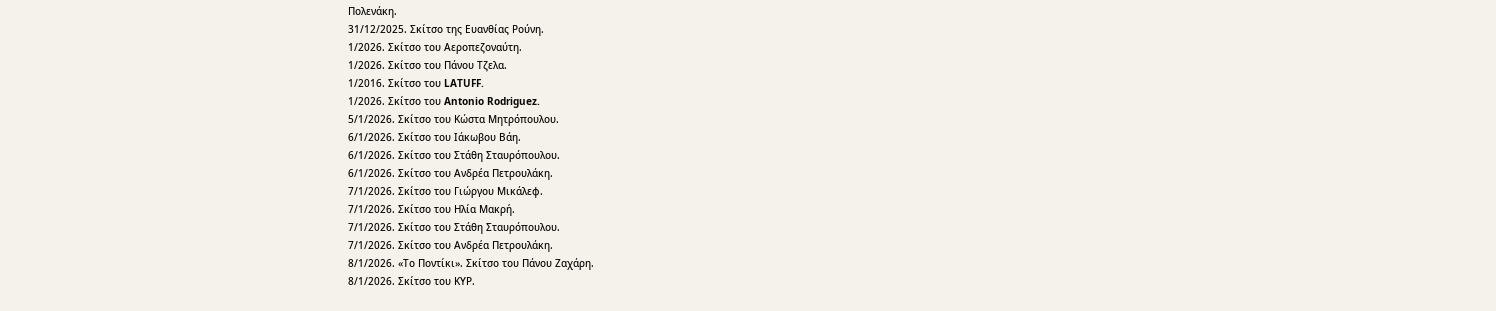Πολενάκη.
31/12/2025. Σκίτσο της Ευανθίας Ρούνη.
1/2026. Σκίτσο του Αεροπεζοναύτη.
1/2026. Σκίτσο του Πάνου Τζελα.
1/2016. Σκίτσο του LATUFF.
1/2026. Σκίτσο του Antonio Rodriguez.
5/1/2026. Σκίτσο του Κώστα Μητρόπουλου.
6/1/2026. Σκίτσο του Ιάκωβου Βάη.
6/1/2026. Σκίτσο του Στάθη Σταυρόπουλου.
6/1/2026. Σκίτσο του Ανδρέα Πετρουλάκη.
7/1/2026. Σκίτσο του Γιώργου Μικάλεφ.
7/1/2026. Σκίτσο του Ηλία Μακρή.
7/1/2026. Σκίτσο του Στάθη Σταυρόπουλου.
7/1/2026. Σκίτσο του Ανδρέα Πετρουλάκη.
8/1/2026. «Το Ποντίκι». Σκίτσο του Πάνου Ζαχάρη.
8/1/2026. Σκίτσο του ΚΥΡ.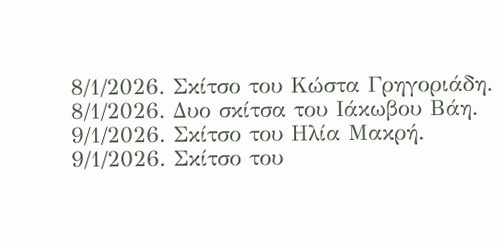8/1/2026. Σκίτσο του Κώστα Γρηγοριάδη.
8/1/2026. Δυο σκίτσα του Ιάκωβου Βάη.
9/1/2026. Σκίτσο του Ηλία Μακρή.
9/1/2026. Σκίτσο του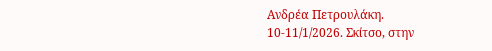Ανδρέα Πετρουλάκη.
10-11/1/2026. Σκίτσο, στην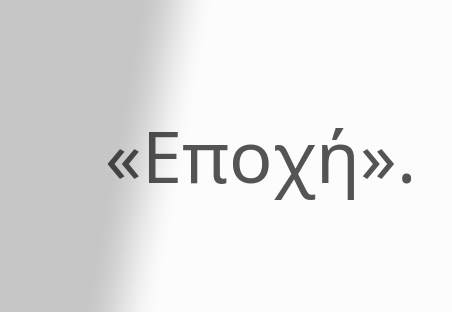«Εποχή».